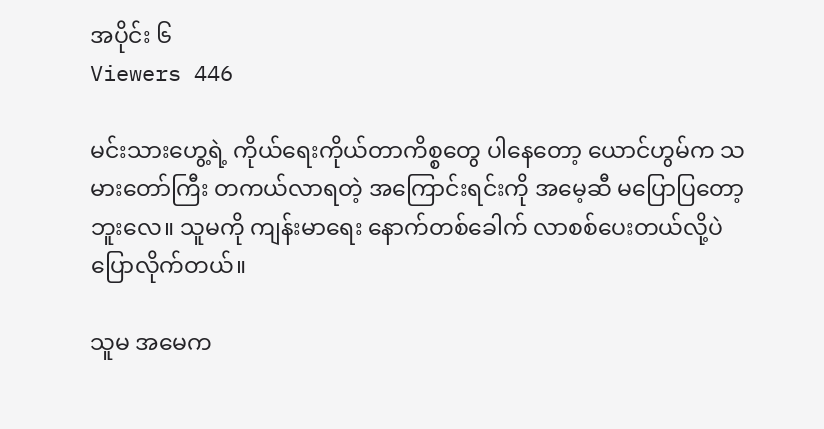အပိုင်း ၆
Viewers 446

မင်းသားဟွေ့ရဲ့ ကိုယ်ရေးကိုယ်တာကိစ္စတွေ ပါနေတော့ ယောင်ဟွမ်က သမားတော်ကြီး တကယ်လာရတဲ့ အကြောင်းရင်းကို အမေ့ဆီ မပြောပြတော့ဘူးလေ။ သူမကို ကျန်းမာရေး နောက်တစ်ခေါက် လာစစ်ပေးတယ်လို့ပဲ ပြောလိုက်တယ်။

သူမ အမေက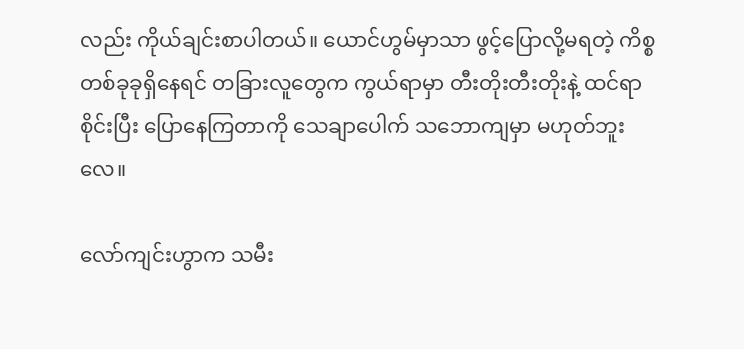လည်း ကိုယ်ချင်းစာပါတယ်။ ယောင်ဟွမ်မှာသာ ဖွင့်ပြောလို့မရတဲ့ ကိစ္စတစ်ခုခုရှိနေရင် တခြားလူတွေက ကွယ်ရာမှာ တီးတိုးတီးတိုးနဲ့ ထင်ရာစိုင်းပြီး ပြောနေကြတာကို သေချာပေါက် သဘောကျမှာ မဟုတ်ဘူးလေ။

လော်ကျင်းဟွာက သမီး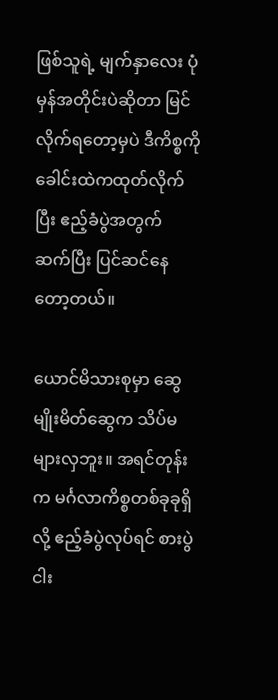ဖြစ်သူရဲ့ မျက်နှာလေး ပုံမှန်အတိုင်းပဲဆိုတာ မြင်လိုက်ရတော့မှပဲ ဒီကိစ္စကို ခေါင်းထဲကထုတ်လိုက်ပြီး ဧည့်ခံပွဲအတွက် ဆက်ပြီး ပြင်ဆင်နေတော့တယ်။

ယောင်မိသားစုမှာ ဆွေမျိုးမိတ်ဆွေက သိပ်မများလှဘူး။ အရင်တုန်းက မင်္ဂလာကိစ္စတစ်ခုခုရှိလို့ ဧည့်ခံပွဲလုပ်ရင် စားပွဲငါး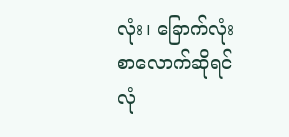လုံး၊ ခြောက်လုံးစာလောက်ဆိုရင် လုံ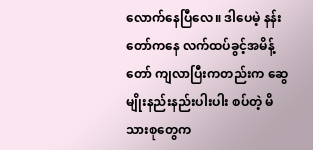လောက်နေပြီလေ။ ဒါပေမဲ့ နန်းတော်ကနေ လက်ထပ်ခွင့်အမိန့်တော် ကျလာပြီးကတည်းက ဆွေမျိုးနည်းနည်းပါးပါး စပ်တဲ့ မိသားစုတွေက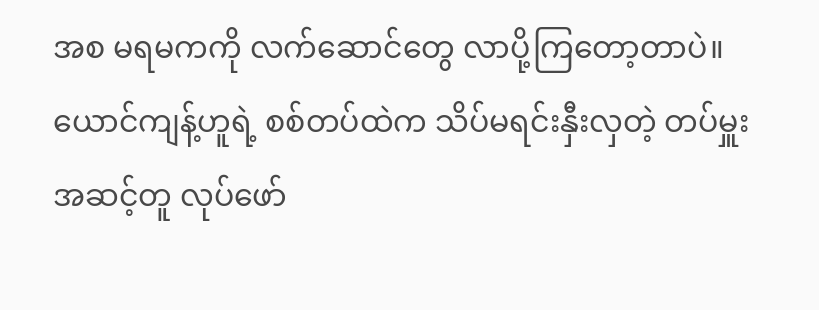အစ မရမကကို လက်ဆောင်တွေ လာပို့ကြတော့တာပဲ။ ယောင်ကျန့်ဟူရဲ့ စစ်တပ်ထဲက သိပ်မရင်းနှီးလှတဲ့ တပ်မှူးအဆင့်တူ လုပ်ဖော်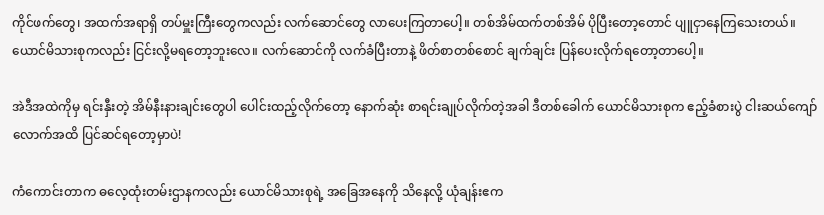ကိုင်ဖက်တွေ၊ အထက်အရာရှိ တပ်မှူးကြီးတွေကလည်း လက်ဆောင်တွေ လာပေးကြတာပေါ့။ တစ်အိမ်ထက်တစ်အိမ် ပိုပြီးတော့တောင် ပျူငှာနေကြသေးတယ်။ ယောင်မိသားစုကလည်း ငြင်းလို့မရတော့ဘူးလေ။ လက်ဆောင်ကို လက်ခံပြီးတာနဲ့ ဖိတ်စာတစ်စောင် ချက်ချင်း ပြန်ပေးလိုက်ရတော့တာပေါ့။

အဲဒီအထဲကိုမှ ရင်းနှီးတဲ့ အိမ်နီးနားချင်းတွေပါ ပေါင်းထည့်လိုက်တော့ နောက်ဆုံး စာရင်းချုပ်လိုက်တဲ့အခါ ဒီတစ်ခေါက် ယောင်မိသားစုက ဧည့်ခံစားပွဲ ငါးဆယ်ကျော်လောက်အထိ ပြင်ဆင်ရတော့မှာပဲ!

ကံကောင်းတာက ဓလေ့ထုံးတမ်းဌာနကလည်း ယောင်မိသားစုရဲ့ အခြေအနေကို သိနေလို့ ယုံချန်းဧက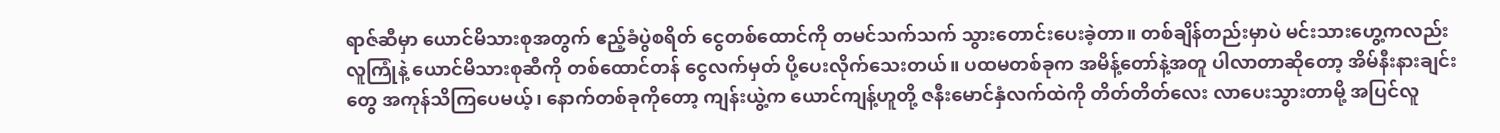ရာဇ်ဆီမှာ ယောင်မိသားစုအတွက် ဧည့်ခံပွဲစရိတ် ငွေတစ်ထောင်ကို တမင်သက်သက် သွားတောင်းပေးခဲ့တာ။ တစ်ချိန်တည်းမှာပဲ မင်းသားဟွေ့ကလည်း လူကြုံနဲ့ ယောင်မိသားစုဆီကို တစ်ထောင်တန် ငွေလက်မှတ် ပို့ပေးလိုက်သေးတယ်။ ပထမတစ်ခုက အမိန့်တော်နဲ့အတူ ပါလာတာဆိုတော့ အိမ်နီးနားချင်းတွေ အကုန်သိကြပေမယ့်၊ နောက်တစ်ခုကိုတော့ ကျန်းယွဲ့က ယောင်ကျန့်ဟူတို့ ဇနီးမောင်နှံလက်ထဲကို တိတ်တိတ်လေး လာပေးသွားတာမို့ အပြင်လူ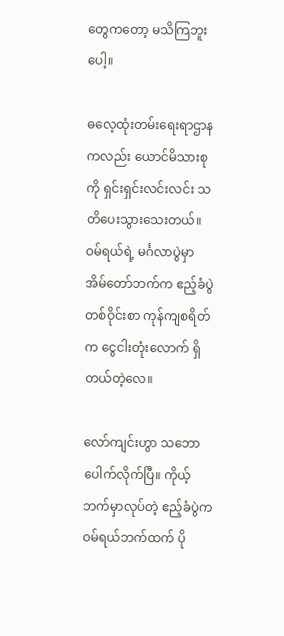တွေကတော့ မသိကြဘူးပေါ့။

ဓလေ့ထုံးတမ်းရေးရာဌာနကလည်း ယောင်မိသားစုကို ရှင်းရှင်းလင်းလင်း သတိပေးသွားသေးတယ်။ ဝမ်ရယ်ရဲ့ မင်္ဂလာပွဲမှာ အိမ်တော်ဘက်က ဧည့်ခံပွဲ တစ်ဝိုင်းစာ ကုန်ကျစရိတ်က ငွေငါးတုံးလောက် ရှိတယ်တဲ့လေ။

လော်ကျင်းဟွာ သဘောပေါက်လိုက်ပြီ။ ကိုယ့်ဘက်မှာလုပ်တဲ့ ဧည့်ခံပွဲက ဝမ်ရယ်ဘက်ထက် ပို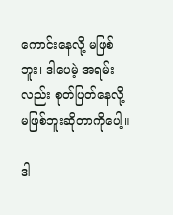ကောင်းနေလို့ မဖြစ်ဘူး၊ ဒါပေမဲ့ အရမ်းလည်း စုတ်ပြတ်နေလို့ မဖြစ်ဘူးဆိုတာကိုပေါ့။

ဒါ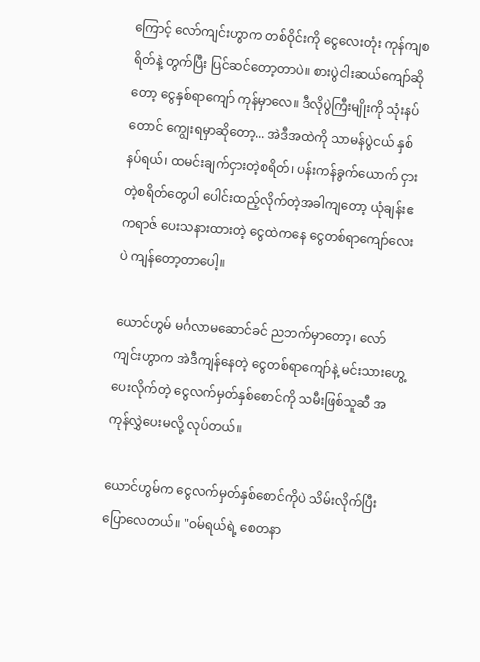ကြောင့် လော်ကျင်းဟွာက တစ်ဝိုင်းကို ငွေလေးတုံး ကုန်ကျစရိတ်နဲ့ တွက်ပြီး ပြင်ဆင်တော့တာပဲ။ စားပွဲငါးဆယ်ကျော်ဆိုတော့ ငွေနှစ်ရာကျော် ကုန်မှာလေ။ ဒီလိုပွဲကြီးမျိုးကို သုံးနပ်တောင် ကျွေးရမှာဆိုတော့... အဲဒီအထဲကို သာမန်ပွဲငယ် နှစ်နပ်ရယ်၊ ထမင်းချက်ငှားတဲ့စရိတ်၊ ပန်းကန်ခွက်ယောက် ငှားတဲ့စရိတ်တွေပါ ပေါင်းထည့်လိုက်တဲ့အခါကျတော့ ယုံချန်းဧကရာဇ် ပေးသနားထားတဲ့ ငွေထဲကနေ ငွေတစ်ရာကျော်လေးပဲ ကျန်တော့တာပေါ့။

ယောင်ဟွမ် မင်္ဂလာမဆောင်ခင် ညဘက်မှာတော့၊ လော်ကျင်းဟွာက အဲဒီကျန်နေတဲ့ ငွေတစ်ရာကျော်နဲ့ မင်းသားဟွေ့ပေးလိုက်တဲ့ ငွေလက်မှတ်နှစ်စောင်ကို သမီးဖြစ်သူဆီ အကုန်လွှဲပေးမလို့ လုပ်တယ်။

ယောင်ဟွမ်က ငွေလက်မှတ်နှစ်စောင်ကိုပဲ သိမ်းလိုက်ပြီး ပြောလေတယ်။ "ဝမ်ရယ်ရဲ့ စေတနာ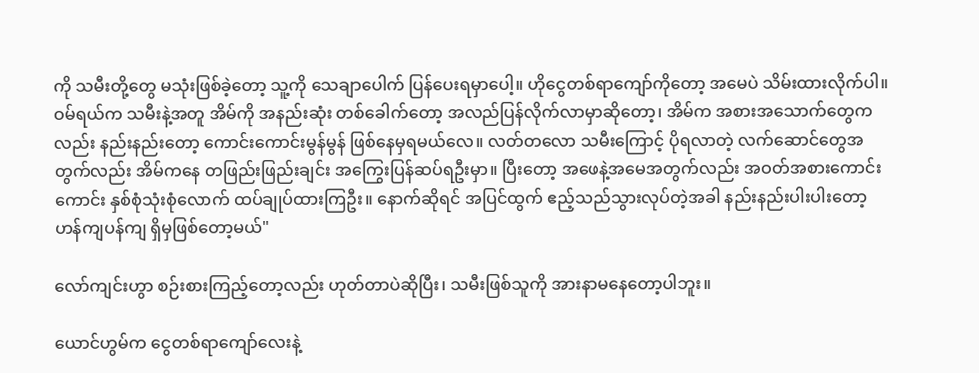ကို သမီးတို့တွေ မသုံးဖြစ်ခဲ့တော့ သူ့ကို သေချာပေါက် ပြန်ပေးရမှာပေါ့။ ဟိုငွေတစ်ရာကျော်ကိုတော့ အမေပဲ သိမ်းထားလိုက်ပါ။ ဝမ်ရယ်က သမီးနဲ့အတူ အိမ်ကို အနည်းဆုံး တစ်ခေါက်တော့ အလည်ပြန်လိုက်လာမှာဆိုတော့၊ အိမ်က အစားအသောက်တွေကလည်း နည်းနည်းတော့ ကောင်းကောင်းမွန်မွန် ဖြစ်နေမှရမယ်လေ။ လတ်တလော သမီးကြောင့် ပိုရလာတဲ့ လက်ဆောင်တွေအတွက်လည်း အိမ်ကနေ တဖြည်းဖြည်းချင်း အကြွေးပြန်ဆပ်ရဦးမှာ။ ပြီးတော့ အဖေနဲ့အမေအတွက်လည်း အဝတ်အစားကောင်းကောင်း နှစ်စုံသုံးစုံလောက် ထပ်ချုပ်ထားကြဦး။ နောက်ဆိုရင် အပြင်ထွက် ဧည့်သည်သွားလုပ်တဲ့အခါ နည်းနည်းပါးပါးတော့ ဟန်ကျပန်ကျ ရှိမှဖြစ်တော့မယ်"

လော်ကျင်းဟွာ စဉ်းစားကြည့်တော့လည်း ဟုတ်တာပဲဆိုပြီး၊ သမီးဖြစ်သူကို အားနာမနေတော့ပါဘူး။

ယောင်ဟွမ်က ငွေတစ်ရာကျော်လေးနဲ့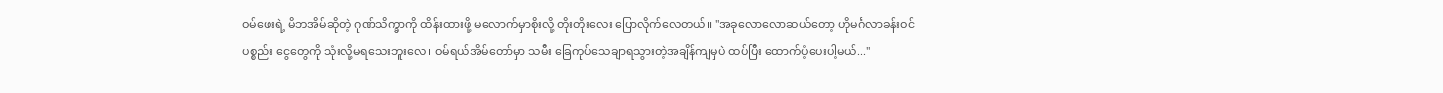ဝမ်ဖေးရဲ့ မိဘအိမ်ဆိုတဲ့ ဂုဏ်သိက္ခာကို ထိန်းထားဖို့ မလောက်မှာစိုးလို့ တိုးတိုးလေး ပြောလိုက်လေတယ်။ "အခုလောလောဆယ်တော့ ဟိုမင်္ဂလာခန်းဝင်ပစ္စည်း ငွေတွေကို သုံးလို့မရသေးဘူးလေ၊ ဝမ်ရယ်အိမ်တော်မှာ သမီး ခြေကုပ်သေချာရသွားတဲ့အချိန်ကျမှပဲ ထပ်ပြီး ထောက်ပံ့ပေးပါ့မယ်..."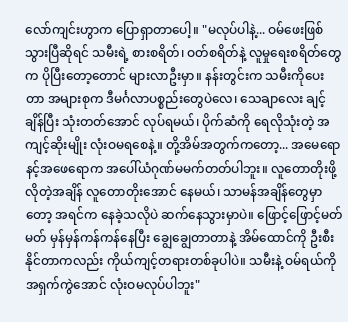လော်ကျင်းဟွာက ပြောရှာတာပေါ့။ "မလုပ်ပါနဲ့... ဝမ်ဖေးဖြစ်သွားပြီဆိုရင် သမီးရဲ့ စားစရိတ်၊ ဝတ်စရိတ်နဲ့ လူမှုရေးစရိတ်တွေက ပိုပြီးတော့တောင် များလာဦးမှာ။ နန်းတွင်းက သမီးကိုပေးတာ အများစုက ဒီမင်္ဂလာပစ္စည်းတွေပဲလေ၊ သေချာလေး ချင့်ချိန်ပြီး သုံးတတ်အောင် လုပ်ရမယ်၊ ပိုက်ဆံကို ရေလိုသုံးတဲ့ အကျင့်ဆိုးမျိုး လုံးဝမရစေနဲ့။ တို့အိမ်အတွက်ကတော့... အမေရော နင့်အဖေရောက အပေါ်ယံဂုဏ်မမက်တတ်ပါဘူး။ လူတောတိုးဖို့လိုတဲ့အချိန် လူတောတိုးအောင် နေမယ်၊ သာမန်အချိန်တွေမှာတော့ အရင်က နေခဲ့သလိုပဲ ဆက်နေသွားမှာပဲ။ ဖြောင့်ဖြောင့်မတ်မတ် မှန်မှန်ကန်ကန်နေပြီး ချွေချွေတာတာနဲ့ အိမ်ထောင်ကို ဦးစီးနိုင်တာကလည်း ကိုယ်ကျင့်တရားတစ်ခုပါပဲ။ သမီးနဲ့ ဝမ်ရယ်ကို အရှက်ကွဲအောင် လုံးဝမလုပ်ပါဘူး"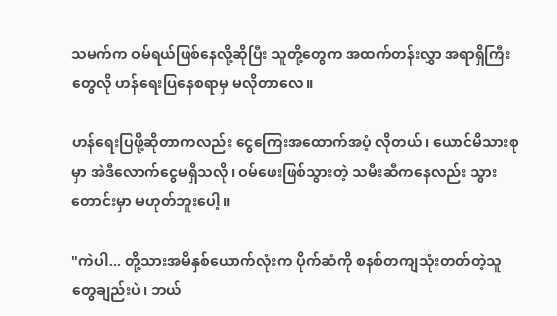သမက်က ဝမ်ရယ်ဖြစ်နေလို့ဆိုပြီး သူတို့တွေက အထက်တန်းလွှာ အရာရှိကြီးတွေလို ဟန်ရေးပြနေစရာမှ မလိုတာလေ။

ဟန်ရေးပြဖို့ဆိုတာကလည်း ငွေကြေးအထောက်အပံ့ လိုတယ်၊ ယောင်မိသားစုမှာ အဲဒီလောက်ငွေမရှိသလို၊ ဝမ်ဖေးဖြစ်သွားတဲ့ သမီးဆီကနေလည်း သွားတောင်းမှာ မဟုတ်ဘူးပေါ့။

"ကဲပါ... တို့သားအမိနှစ်ယောက်လုံးက ပိုက်ဆံကို စနစ်တကျသုံးတတ်တဲ့သူတွေချည်းပဲ၊ ဘယ်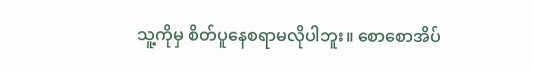သူ့ကိုမှ စိတ်ပူနေစရာမလိုပါဘူး။ စောစောအိပ်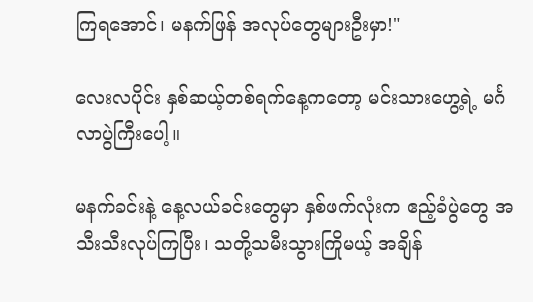ကြရအောင်၊ မနက်ဖြန် အလုပ်တွေများဦးမှာ!"

လေးလပိုင်း နှစ်ဆယ့်တစ်ရက်နေ့ကတော့ မင်းသားဟွေ့ရဲ့ မင်္ဂလာပွဲကြီးပေါ့။

မနက်ခင်းနဲ့ နေ့လယ်ခင်းတွေမှာ နှစ်ဖက်လုံးက ဧည့်ခံပွဲတွေ အသီးသီးလုပ်ကြပြီး၊ သတို့သမီးသွားကြိုမယ့် အချိန်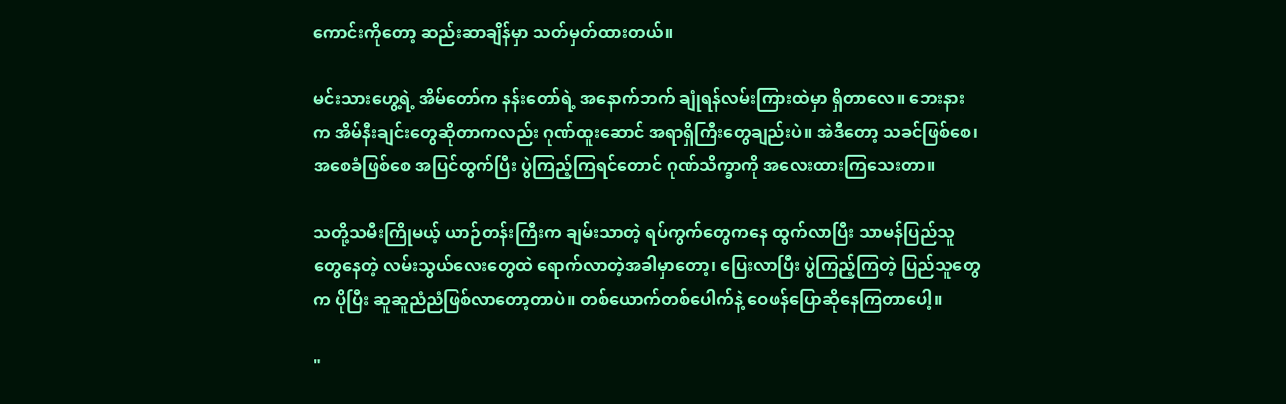ကောင်းကိုတော့ ဆည်းဆာချိန်မှာ သတ်မှတ်ထားတယ်။

မင်းသားဟွေ့ရဲ့ အိမ်တော်က နန်းတော်ရဲ့ အနောက်ဘက် ချုံရန်လမ်းကြားထဲမှာ ရှိတာလေ။ ဘေးနားက အိမ်နီးချင်းတွေဆိုတာကလည်း ဂုဏ်ထူးဆောင် အရာရှိကြီးတွေချည်းပဲ။ အဲဒီတော့ သခင်ဖြစ်စေ၊ အစေခံဖြစ်စေ အပြင်ထွက်ပြီး ပွဲကြည့်ကြရင်တောင် ဂုဏ်သိက္ခာကို အလေးထားကြသေးတာ။

သတို့သမီးကြိုမယ့် ယာဉ်တန်းကြီးက ချမ်းသာတဲ့ ရပ်ကွက်တွေကနေ ထွက်လာပြီး သာမန်ပြည်သူတွေနေတဲ့ လမ်းသွယ်လေးတွေထဲ ရောက်လာတဲ့အခါမှာတော့၊ ပြေးလာပြီး ပွဲကြည့်ကြတဲ့ ပြည်သူတွေက ပိုပြီး ဆူဆူညံညံဖြစ်လာတော့တာပဲ။ တစ်ယောက်တစ်ပေါက်နဲ့ ဝေဖန်ပြောဆိုနေကြတာပေါ့။

"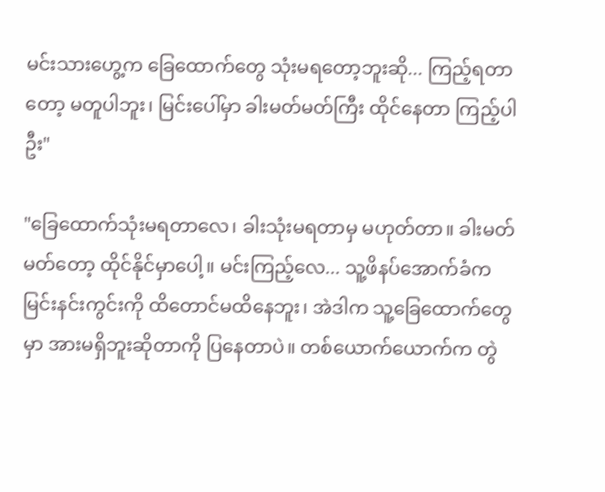မင်းသားဟွေ့က ခြေထောက်တွေ သုံးမရတော့ဘူးဆို... ကြည့်ရတာတော့ မတူပါဘူး၊ မြင်းပေါ်မှာ ခါးမတ်မတ်ကြီး ထိုင်နေတာ ကြည့်ပါဦး"

"ခြေထောက်သုံးမရတာလေ၊ ခါးသုံးမရတာမှ မဟုတ်တာ။ ခါးမတ်မတ်တော့ ထိုင်နိုင်မှာပေါ့။ မင်းကြည့်လေ... သူ့ဖိနပ်အောက်ခံက မြင်းနင်းကွင်းကို ထိတောင်မထိနေဘူး၊ အဲဒါက သူ့ခြေထောက်တွေမှာ အားမရှိဘူးဆိုတာကို ပြနေတာပဲ။ တစ်ယောက်ယောက်က တွဲ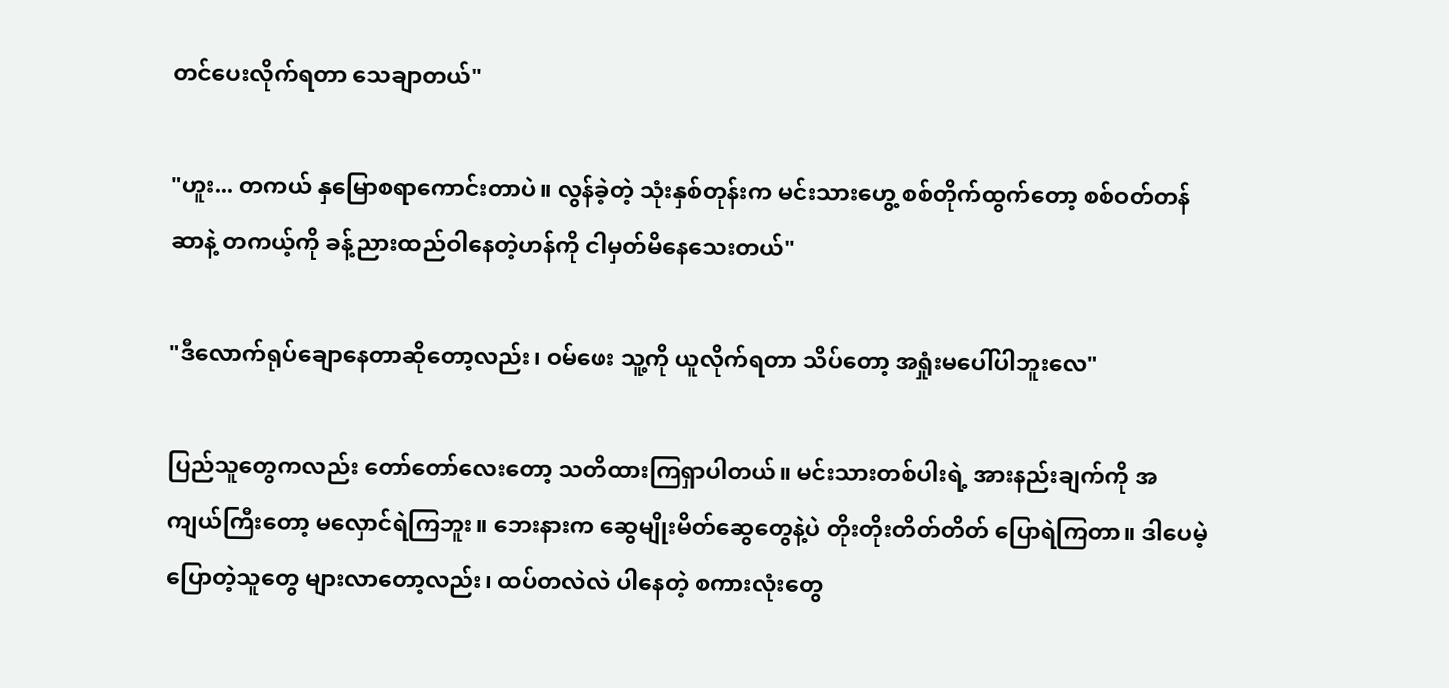တင်ပေးလိုက်ရတာ သေချာတယ်"

"ဟူး... တကယ် နှမြောစရာကောင်းတာပဲ။ လွန်ခဲ့တဲ့ သုံးနှစ်တုန်းက မင်းသားဟွေ့ စစ်တိုက်ထွက်တော့ စစ်ဝတ်တန်ဆာနဲ့ တကယ့်ကို ခန့်ညားထည်ဝါနေတဲ့ဟန်ကို ငါမှတ်မိနေသေးတယ်"

"ဒီလောက်ရုပ်ချောနေတာဆိုတော့လည်း၊ ဝမ်ဖေး သူ့ကို ယူလိုက်ရတာ သိပ်တော့ အရှုံးမပေါ်ပါဘူးလေ"

ပြည်သူတွေကလည်း တော်တော်လေးတော့ သတိထားကြရှာပါတယ်။ မင်းသားတစ်ပါးရဲ့ အားနည်းချက်ကို အကျယ်ကြီးတော့ မလှောင်ရဲကြဘူး။ ဘေးနားက ဆွေမျိုးမိတ်ဆွေတွေနဲ့ပဲ တိုးတိုးတိတ်တိတ် ပြောရဲကြတာ။ ဒါပေမဲ့ ပြောတဲ့သူတွေ များလာတော့လည်း၊ ထပ်တလဲလဲ ပါနေတဲ့ စကားလုံးတွေ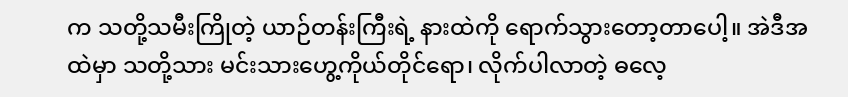က သတို့သမီးကြိုတဲ့ ယာဉ်တန်းကြီးရဲ့ နားထဲကို ရောက်သွားတော့တာပေါ့။ အဲဒီအထဲမှာ သတို့သား မင်းသားဟွေ့ကိုယ်တိုင်ရော၊ လိုက်ပါလာတဲ့ ဓလေ့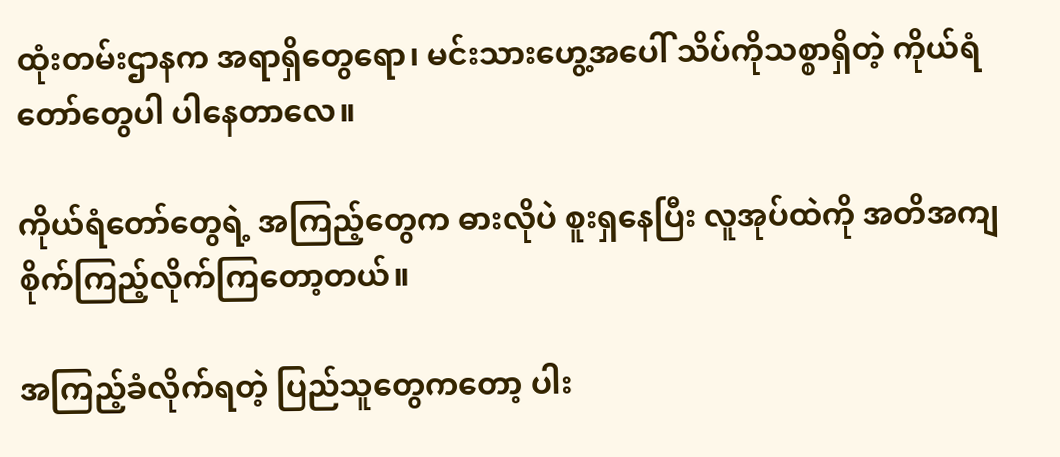ထုံးတမ်းဌာနက အရာရှိတွေရော၊ မင်းသားဟွေ့အပေါ် သိပ်ကိုသစ္စာရှိတဲ့ ကိုယ်ရံတော်တွေပါ ပါနေတာလေ။

ကိုယ်ရံတော်တွေရဲ့ အကြည့်တွေက ဓားလိုပဲ စူးရှနေပြီး လူအုပ်ထဲကို အတိအကျ စိုက်ကြည့်လိုက်ကြတော့တယ်။

အကြည့်ခံလိုက်ရတဲ့ ပြည်သူတွေကတော့ ပါး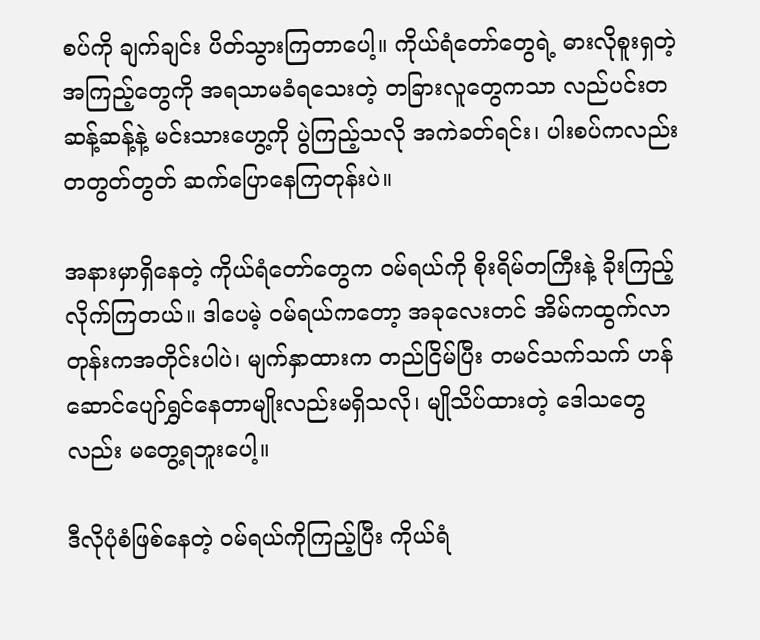စပ်ကို ချက်ချင်း ပိတ်သွားကြတာပေါ့။ ကိုယ်ရံတော်တွေရဲ့ ဓားလိုစူးရှတဲ့ အကြည့်တွေကို အရသာမခံရသေးတဲ့ တခြားလူတွေကသာ လည်ပင်းတဆန့်ဆန့်နဲ့ မင်းသားဟွေ့ကို ပွဲကြည့်သလို အကဲခတ်ရင်း၊ ပါးစပ်ကလည်း တတွတ်တွတ် ဆက်ပြောနေကြတုန်းပဲ။

အနားမှာရှိနေတဲ့ ကိုယ်ရံတော်တွေက ဝမ်ရယ်ကို စိုးရိမ်တကြီးနဲ့ ခိုးကြည့်လိုက်ကြတယ်။ ဒါပေမဲ့ ဝမ်ရယ်ကတော့ အခုလေးတင် အိမ်ကထွက်လာတုန်းကအတိုင်းပါပဲ၊ မျက်နှာထားက တည်ငြိမ်ပြီး တမင်သက်သက် ဟန်ဆောင်ပျော်ရွှင်နေတာမျိုးလည်းမရှိသလို၊ မျိုသိပ်ထားတဲ့ ဒေါသတွေလည်း မတွေ့ရဘူးပေါ့။

ဒီလိုပုံစံဖြစ်နေတဲ့ ဝမ်ရယ်ကိုကြည့်ပြီး ကိုယ်ရံ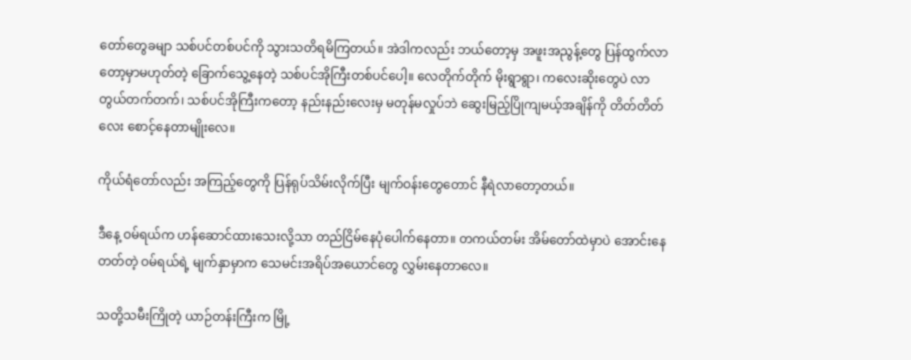တော်တွေခမျာ သစ်ပင်တစ်ပင်ကို သွားသတိရမိကြတယ်။ အဲဒါကလည်း ဘယ်တော့မှ အဖူးအညွန့်တွေ ပြန်ထွက်လာတော့မှာမဟုတ်တဲ့ ခြောက်သွေ့နေတဲ့ သစ်ပင်အိုကြီးတစ်ပင်ပေါ့။ လေတိုက်တိုက် မိုးရွာရွာ၊ ကလေးဆိုးတွေပဲ လာတွယ်တက်တက်၊ သစ်ပင်အိုကြီးကတော့ နည်းနည်းလေးမှ မတုန်မလှုပ်ဘဲ ဆွေးမြည့်ပြိုကျမယ့်အချိန်ကို တိတ်တိတ်လေး စောင့်နေတာမျိုးလေ။

ကိုယ်ရံတော်လည်း အကြည့်တွေကို ပြန်ရုပ်သိမ်းလိုက်ပြီး မျက်ဝန်းတွေတောင် နီရဲလာတော့တယ်။

ဒီနေ့ ဝမ်ရယ်က ဟန်ဆောင်ထားသေးလို့သာ တည်ငြိမ်နေပုံပေါက်နေတာ။ တကယ်တမ်း အိမ်တော်ထဲမှာပဲ အောင်းနေတတ်တဲ့ ဝမ်ရယ်ရဲ့ မျက်နှာမှာက သေမင်းအရိပ်အယောင်တွေ လွှမ်းနေတာလေ။

သတို့သမီးကြိုတဲ့ ယာဉ်တန်းကြီးက မြို့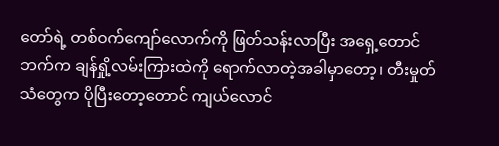တော်ရဲ့ တစ်ဝက်ကျော်လောက်ကို ဖြတ်သန်းလာပြီး အရှေ့တောင်ဘက်က ချန်ရှို့လမ်းကြားထဲကို ရောက်လာတဲ့အခါမှာတော့၊ တီးမှုတ်သံတွေက ပိုပြီးတော့တောင် ကျယ်လောင်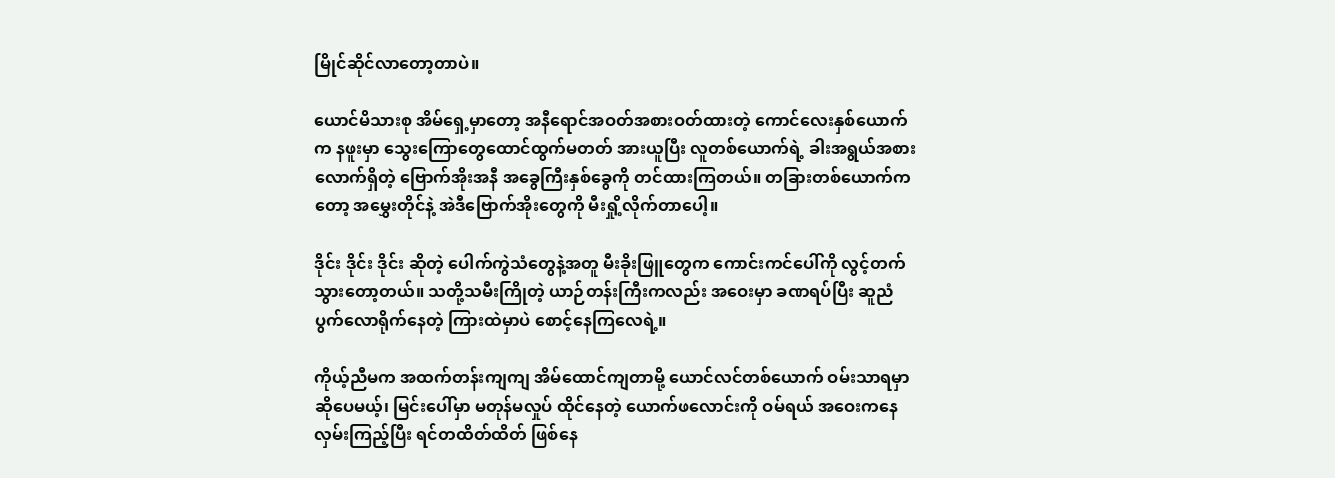မြိုင်ဆိုင်လာတော့တာပဲ။

ယောင်မိသားစု အိမ်ရှေ့မှာတော့ အနီရောင်အဝတ်အစားဝတ်ထားတဲ့ ကောင်လေးနှစ်ယောက်က နဖူးမှာ သွေးကြောတွေထောင်ထွက်မတတ် အားယူပြီး လူတစ်ယောက်ရဲ့ ခါးအရွယ်အစားလောက်ရှိတဲ့ ဗြောက်အိုးအနီ အခွေကြီးနှစ်ခွေကို တင်ထားကြတယ်။ တခြားတစ်ယောက်ကတော့ အမွှေးတိုင်နဲ့ အဲဒီဗြောက်အိုးတွေကို မီးရှို့လိုက်တာပေါ့။

ဒိုင်း ဒိုင်း ဒိုင်း ဆိုတဲ့ ပေါက်ကွဲသံတွေနဲ့အတူ မီးခိုးဖြူတွေက ကောင်းကင်ပေါ်ကို လွင့်တက်သွားတော့တယ်။ သတို့သမီးကြိုတဲ့ ယာဉ်တန်းကြီးကလည်း အဝေးမှာ ခဏရပ်ပြီး ဆူညံပွက်လောရိုက်နေတဲ့ ကြားထဲမှာပဲ စောင့်နေကြလေရဲ့။

ကိုယ့်ညီမက အထက်တန်းကျကျ အိမ်ထောင်ကျတာမို့ ယောင်လင်တစ်ယောက် ဝမ်းသာရမှာဆိုပေမယ့်၊ မြင်းပေါ်မှာ မတုန်မလှုပ် ထိုင်နေတဲ့ ယောက်ဖလောင်းကို ဝမ်ရယ် အဝေးကနေ လှမ်းကြည့်ပြီး ရင်တထိတ်ထိတ် ဖြစ်နေ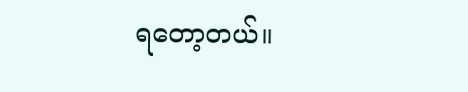ရတော့တယ်။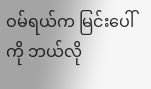ဝမ်ရယ်က မြင်းပေါ်ကို ဘယ်လို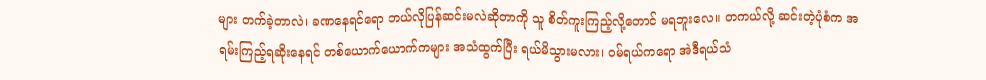များ တက်ခဲ့တာလဲ၊ ခဏနေရင်ရော ဘယ်လိုပြန်ဆင်းမလဲဆိုတာကို သူ စိတ်ကူးကြည့်လို့တောင် မရဘူးလေ။ တကယ်လို့ ဆင်းတဲ့ပုံစံက အရမ်းကြည့်ရဆိုးနေရင် တစ်ယောက်ယောက်ကများ အသံထွက်ပြီး ရယ်မိသွားမလား၊ ဝမ်ရယ်ကရော အဲဒီရယ်သံ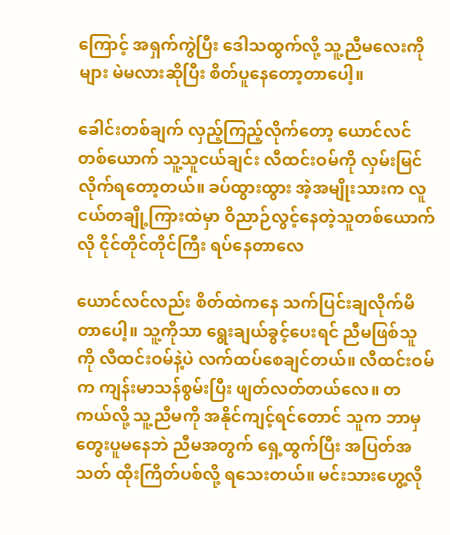ကြောင့် အရှက်ကွဲပြီး ဒေါသထွက်လို့ သူ့ညီမလေးကိုများ မဲမလားဆိုပြီး စိတ်ပူနေတော့တာပေါ့။

ခေါင်းတစ်ချက် လှည့်ကြည့်လိုက်တော့ ယောင်လင်တစ်ယောက် သူ့သူငယ်ချင်း လီထင်းဝမ်ကို လှမ်းမြင်လိုက်ရတော့တယ်။ ခပ်ထွားထွား အဲ့အမျိုးသားက လူငယ်တချို့ကြားထဲမှာ ဝိညာဉ်လွင့်နေတဲ့သူတစ်ယောက်လို ငိုင်တိုင်တိုင်ကြီး ရပ်နေတာလေ

ယောင်လင်လည်း စိတ်ထဲကနေ သက်ပြင်းချလိုက်မိတာပေါ့။ သူ့ကိုသာ ရွေးချယ်ခွင့်ပေးရင် ညီမဖြစ်သူကို လီထင်းဝမ်နဲ့ပဲ လက်ထပ်စေချင်တယ်။ လီထင်းဝမ်က ကျန်းမာသန်စွမ်းပြီး ဖျတ်လတ်တယ်လေ။ တကယ်လို့ သူ့ညီမကို အနိုင်ကျင့်ရင်တောင် သူက ဘာမှတွေးပူမနေဘဲ ညီမအတွက် ရှေ့ထွက်ပြီး အပြတ်အသတ် ထိုးကြိတ်ပစ်လို့ ရသေးတယ်။ မင်းသားဟွေ့လို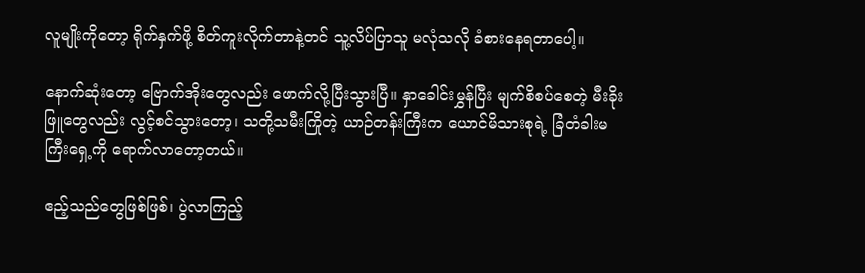လူမျိုးကိုတော့ ရိုက်နှက်ဖို့ စိတ်ကူးလိုက်တာနဲ့တင် သူ့လိပ်ပြာသူ မလုံသလို ခံစားနေရတာပေါ့။

နောက်ဆုံးတော့ ဗြောက်အိုးတွေလည်း ဖောက်လို့ပြီးသွားပြီ။ နှာခေါင်းမွှန်ပြီး မျက်စိစပ်စေတဲ့ မီးခိုးဖြူတွေလည်း လွင့်စင်သွားတော့၊ သတို့သမီးကြိုတဲ့ ယာဉ်တန်းကြီးက ယောင်မိသားစုရဲ့ ခြံတံခါးမကြီးရှေ့ကို ရောက်လာတော့တယ်။

ဧည့်သည်တွေဖြစ်ဖြစ်၊ ပွဲလာကြည့်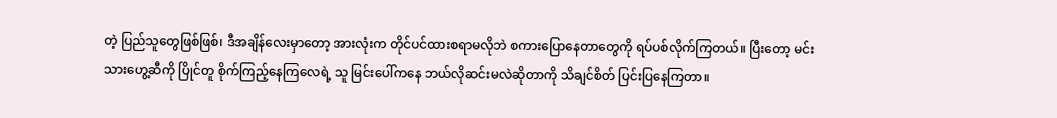တဲ့ ပြည်သူတွေဖြစ်ဖြစ်၊ ဒီအချိန်လေးမှာတော့ အားလုံးက တိုင်ပင်ထားစရာမလိုဘဲ စကားပြောနေတာတွေကို ရပ်ပစ်လိုက်ကြတယ်။ ပြီးတော့ မင်းသားဟွေ့ဆီကို ပြိုင်တူ စိုက်ကြည့်နေကြလေရဲ့ သူ မြင်းပေါ်ကနေ ဘယ်လိုဆင်းမလဲဆိုတာကို သိချင်စိတ် ပြင်းပြနေကြတာ။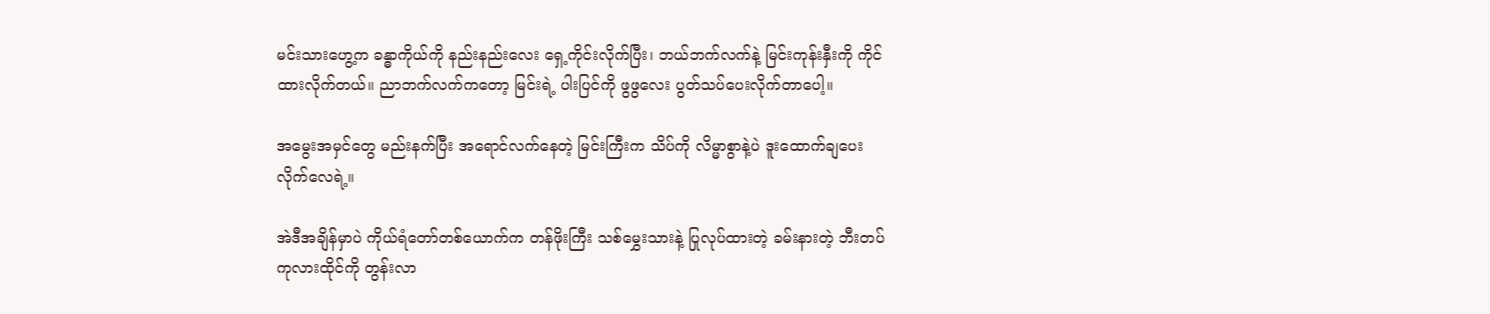မင်းသားဟွေ့က ခန္ဓာကိုယ်ကို နည်းနည်းလေး ရှေ့ကိုင်းလိုက်ပြီး၊ ဘယ်ဘက်လက်နဲ့ မြင်းကုန်းနှီးကို ကိုင်ထားလိုက်တယ်။ ညာဘက်လက်ကတော့ မြင်းရဲ့ ပါးပြင်ကို ဖွဖွလေး ပွတ်သပ်ပေးလိုက်တာပေါ့။

အမွေးအမှင်တွေ မည်းနက်ပြီး အရောင်လက်နေတဲ့ မြင်းကြီးက သိပ်ကို လိမ္မာစွာနဲ့ပဲ ဒူးထောက်ချပေးလိုက်လေရဲ့။

အဲဒီအချိန်မှာပဲ ကိုယ်ရံတော်တစ်ယောက်က တန်ဖိုးကြီး သစ်မွှေးသားနဲ့ ပြုလုပ်ထားတဲ့ ခမ်းနားတဲ့ ဘီးတပ်ကုလားထိုင်ကို တွန်းလာ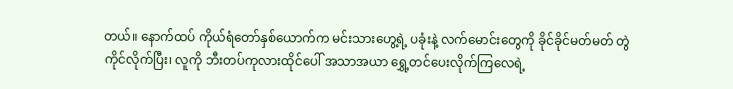တယ်။ နောက်ထပ် ကိုယ်ရံတော်နှစ်ယောက်က မင်းသားဟွေ့ရဲ့ ပခုံးနဲ့ လက်မောင်းတွေကို ခိုင်ခိုင်မတ်မတ် တွဲကိုင်လိုက်ပြီး၊ လူကို ဘီးတပ်ကုလားထိုင်ပေါ် အသာအယာ ရွှေ့တင်ပေးလိုက်ကြလေရဲ့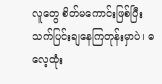လူတွေ စိတ်မကောင်းဖြစ်ပြီး သက်ပြင်းချနေကြတုန်းမှာပဲ၊ ဓလေ့ထုံး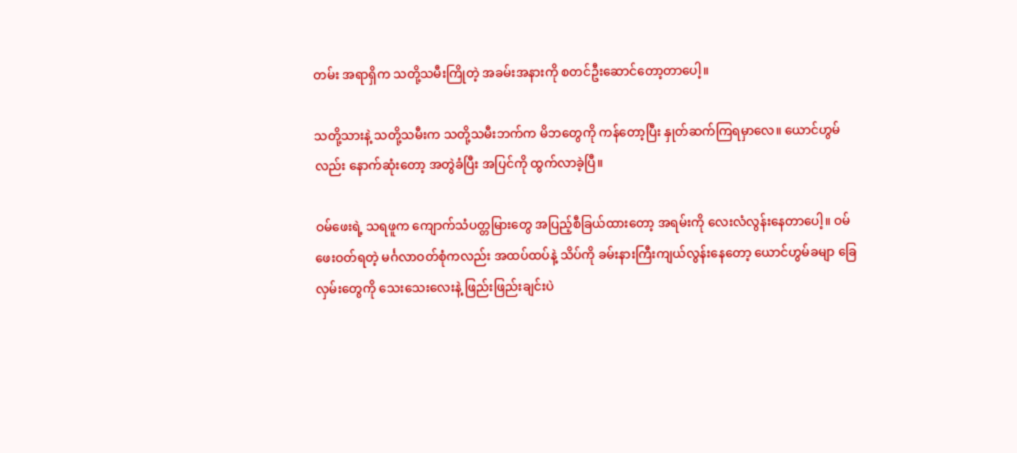တမ်း အရာရှိက သတို့သမီးကြိုတဲ့ အခမ်းအနားကို စတင်ဦးဆောင်တော့တာပေါ့။

သတို့သားနဲ့ သတို့သမီးက သတို့သမီးဘက်က မိဘတွေကို ကန်တော့ပြီး နှုတ်ဆက်ကြရမှာလေ။ ယောင်ဟွမ်လည်း နောက်ဆုံးတော့ အတွဲခံပြီး အပြင်ကို ထွက်လာခဲ့ပြီ။

ဝမ်ဖေးရဲ့ သရဖူက ကျောက်သံပတ္တမြားတွေ အပြည့်စီခြယ်ထားတော့ အရမ်းကို လေးလံလွန်းနေတာပေါ့။ ဝမ်ဖေးဝတ်ရတဲ့ မင်္ဂလာဝတ်စုံကလည်း အထပ်ထပ်နဲ့ သိပ်ကို ခမ်းနားကြီးကျယ်လွန်းနေတော့ ယောင်ဟွမ်ခမျာ ခြေလှမ်းတွေကို သေးသေးလေးနဲ့ ဖြည်းဖြည်းချင်းပဲ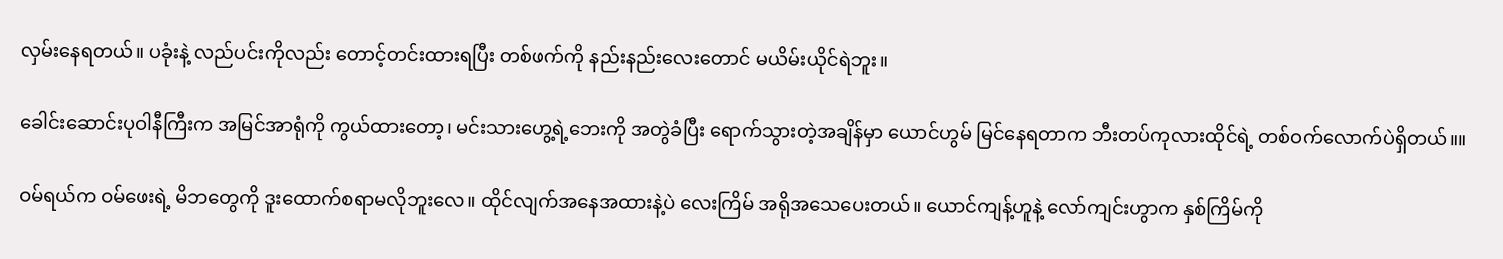လှမ်းနေရတယ်။ ပခုံးနဲ့ လည်ပင်းကိုလည်း တောင့်တင်းထားရပြီး တစ်ဖက်ကို နည်းနည်းလေးတောင် မယိမ်းယိုင်ရဲဘူး။

ခေါင်းဆောင်းပုဝါနီကြီးက အမြင်အာရုံကို ကွယ်ထားတော့၊ မင်းသားဟွေ့ရဲ့ဘေးကို အတွဲခံပြီး ရောက်သွားတဲ့အချိန်မှာ ယောင်ဟွမ် မြင်နေရတာက ဘီးတပ်ကုလားထိုင်ရဲ့ တစ်ဝက်လောက်ပဲရှိတယ်။။

ဝမ်ရယ်က ဝမ်ဖေးရဲ့ မိဘတွေကို ဒူးထောက်စရာမလိုဘူးလေ။ ထိုင်လျက်အနေအထားနဲ့ပဲ လေးကြိမ် အရိုအသေပေးတယ်။ ယောင်ကျန့်ဟူနဲ့ လော်ကျင်းဟွာက နှစ်ကြိမ်ကို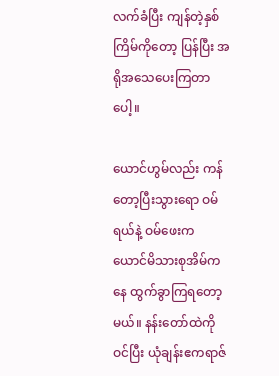လက်ခံပြီး ကျန်တဲ့နှစ်ကြိမ်ကိုတော့ ပြန်ပြီး အရိုအသေပေးကြတာပေါ့။

ယောင်ဟွမ်လည်း ကန်တော့ပြီးသွားရော ဝမ်ရယ်နဲ့ ဝမ်ဖေးက ယောင်မိသားစုအိမ်ကနေ ထွက်ခွာကြရတော့မယ်။ နန်းတော်ထဲကို ဝင်ပြီး ယုံချန်းဧကရာဇ်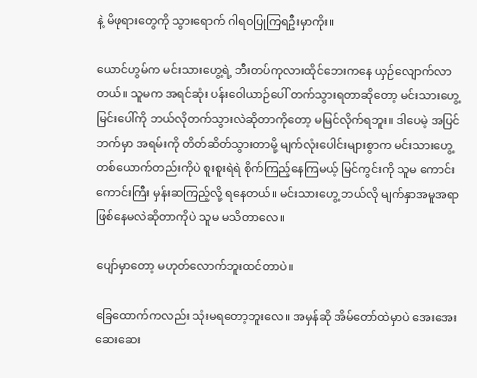နဲ့ မိဖုရားတွေကို သွားရောက် ဂါရဝပြုကြရဦးမှာကိုး။

ယောင်ဟွမ်က မင်းသားဟွေ့ရဲ့ ဘီးတပ်ကုလားထိုင်ဘေးကနေ ယှဉ်လျောက်လာတယ်။ သူမက အရင်ဆုံး ပန်းဝေါယာဉ်ပေါ် တက်သွားရတာဆိုတော့ မင်းသားဟွေ့ မြင်းပေါ်ကို ဘယ်လိုတက်သွားလဲဆိုတာကိုတော့ မမြင်လိုက်ရဘူး။ ဒါပေမဲ့ အပြင်ဘက်မှာ အရမ်းကို တိတ်ဆိတ်သွားတာမို့ မျက်လုံးပေါင်းများစွာက မင်းသားဟွေ့တစ်ယောက်တည်းကိုပဲ စူးစူးရဲရဲ စိုက်ကြည့်နေကြမယ့် မြင်ကွင်းကို သူမ ကောင်းကောင်းကြီး မှန်းဆကြည့်လို့ ရနေတယ်။ မင်းသားဟွေ့ ဘယ်လို မျက်နှာအမူအရာ ဖြစ်နေမလဲဆိုတာကိုပဲ သူမ မသိတာလေ။

ပျော်မှာတော့ မဟုတ်လောက်ဘူးထင်တာပဲ။

ခြေထောက်ကလည်း သုံးမရတော့ဘူးလေ။ အမှန်ဆို အိမ်တော်ထဲမှာပဲ အေးအေးဆေးဆေး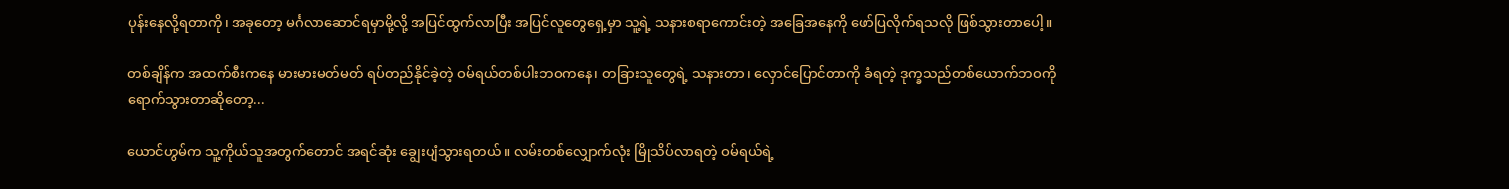ပုန်းနေလို့ရတာကို၊ အခုတော့ မင်္ဂလာဆောင်ရမှာမို့လို့ အပြင်ထွက်လာပြီး အပြင်လူတွေရှေ့မှာ သူ့ရဲ့ သနားစရာကောင်းတဲ့ အခြေအနေကို ဖော်ပြလိုက်ရသလို ဖြစ်သွားတာပေါ့။

တစ်ချိန်က အထက်စီးကနေ မားမားမတ်မတ် ရပ်တည်နိုင်ခဲ့တဲ့ ဝမ်ရယ်တစ်ပါးဘဝကနေ၊ တခြားသူတွေရဲ့ သနားတာ၊ လှောင်ပြောင်တာကို ခံရတဲ့ ဒုက္ခသည်တစ်ယောက်ဘဝကို ရောက်သွားတာဆိုတော့...

ယောင်ဟွမ်က သူ့ကိုယ်သူအတွက်တောင် အရင်ဆုံး ချွေးပျံသွားရတယ်။ လမ်းတစ်လျှောက်လုံး မြိုသိပ်လာရတဲ့ ဝမ်ရယ်ရဲ့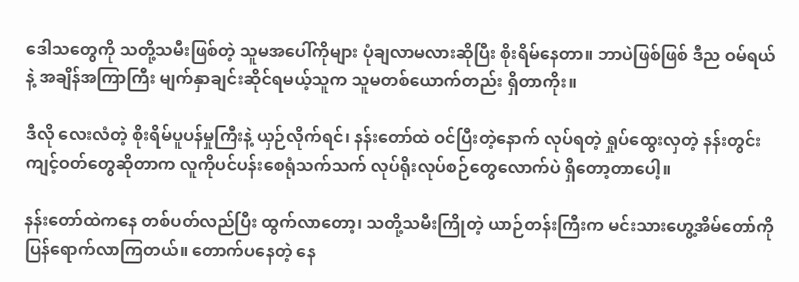ဒေါသတွေကို သတို့သမီးဖြစ်တဲ့ သူမအပေါ်ကိုများ ပုံချလာမလားဆိုပြီး စိုးရိမ်နေတာ။ ဘာပဲဖြစ်ဖြစ် ဒီည ဝမ်ရယ်နဲ့ အချိန်အကြာကြီး မျက်နှာချင်းဆိုင်ရမယ့်သူက သူမတစ်ယောက်တည်း ရှိတာကိုး။

ဒီလို လေးလံတဲ့ စိုးရိမ်ပူပန်မှုကြီးနဲ့ ယှဉ်လိုက်ရင်၊ နန်းတော်ထဲ ဝင်ပြီးတဲ့နောက် လုပ်ရတဲ့ ရှုပ်ထွေးလှတဲ့ နန်းတွင်းကျင့်ဝတ်တွေဆိုတာက လူကိုပင်ပန်းစေရုံသက်သက် လုပ်ရိုးလုပ်စဉ်တွေလောက်ပဲ ရှိတော့တာပေါ့။

နန်းတော်ထဲကနေ တစ်ပတ်လည်ပြီး ထွက်လာတော့၊ သတို့သမီးကြိုတဲ့ ယာဉ်တန်းကြီးက မင်းသားဟွေ့အိမ်တော်ကို ပြန်ရောက်လာကြတယ်။ တောက်ပနေတဲ့ နေ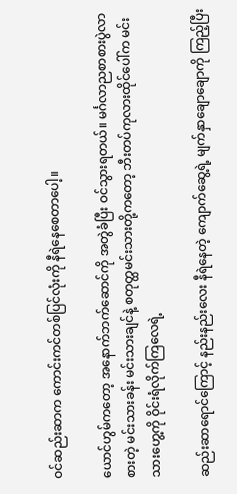ဝင်ဆည်းဆာက ကောင်းကင်တစ်ပြင်လုံးကို နီရဲနေစေတာပေါ့။

ယောင်ဟွမ်ကတော့ အနောက်ဘက်ဆောင်ကို အတွဲခံပြီး ဝင်သွားရတယ်။ မင်္ဂလာညစာစားပွဲလာစားတဲ့ မင်းသားခန်း မင်းသားချင်နဲ့ စတုတ္ထမင်းသားတို့ကတော့ ဘီးတပ်ကုလားထိုင်ပေါ်က မင်းသားဟွေ့ကို ဝိုင်းရံလိုက်ကြလေရဲ့

ဆည်းဆာရောင်ကြောင့် နည်းနည်းလေး နီရဲနေတဲ့ ကျောက်ဆွေ့ရဲ့ မျက်နှာချောချောကို ကြည့်ပြီး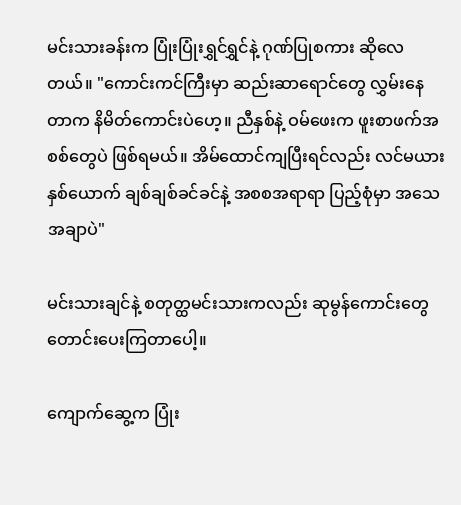မင်းသားခန်းက ပြုံးပြုံးရွှင်ရွှင်နဲ့ ဂုဏ်ပြုစကား ဆိုလေတယ်။ "ကောင်းကင်ကြီးမှာ ဆည်းဆာရောင်တွေ လွှမ်းနေတာက နိမိတ်ကောင်းပဲဟေ့။ ညီနှစ်နဲ့ ဝမ်ဖေးက ဖူးစာဖက်အစစ်တွေပဲ ဖြစ်ရမယ်။ အိမ်ထောင်ကျပြီးရင်လည်း လင်မယားနှစ်ယောက် ချစ်ချစ်ခင်ခင်နဲ့ အစစအရာရာ ပြည့်စုံမှာ အသေအချာပဲ"

မင်းသားချင်နဲ့ စတုတ္ထမင်းသားကလည်း ဆုမွန်ကောင်းတွေ တောင်းပေးကြတာပေါ့။

ကျောက်ဆွေ့က ပြုံး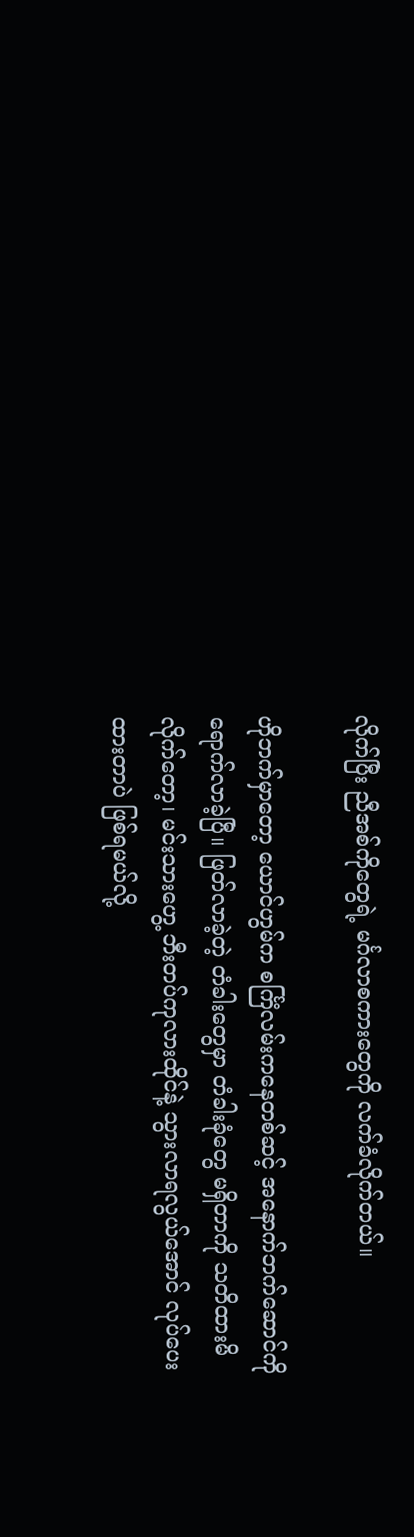လိုက်ပြီး ညီအစ်ကိုတွေရဲ့ မင်္ဂလာစကားတွေကို လက်ခံလိုက်တယ်။

ဟိုဘက်မှာတော့ ယောင်ဟွမ်က စင်္ကြံလမ်းကနေတစ်ဆင့် အနောက်ဘက်ဆောင်ကို ရောက်လာခဲ့ပြီ။ ဖြတ်လာခဲ့တဲ့ တံခါးတွေမှာ တံခါးခုံတွေ မရှိတာကို သတိထားမိလိုက်တော့၊ မင်းသားဟွေ့ ဘီးတပ်ကုလားထိုင်နဲ့ သွားလာရလွယ်အောင် လုပ်ပေးထားတာပဲ ဖြစ်ရမယ်လို့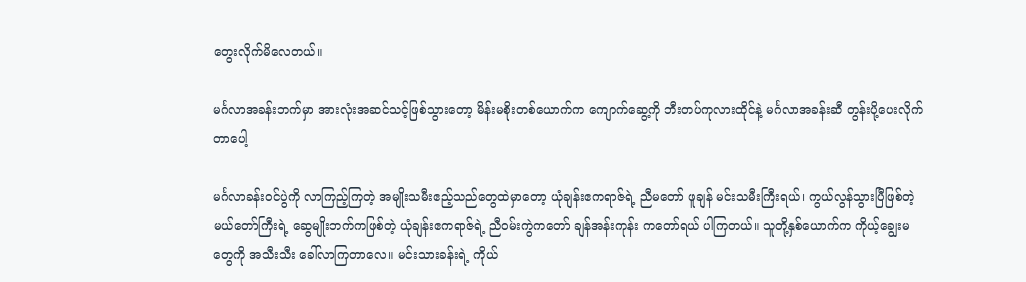တွေးလိုက်မိလေတယ်။

မင်္ဂလာအခန်းဘက်မှာ အားလုံးအဆင်သင့်ဖြစ်သွားတော့ မိန်းမစိုးတစ်ယောက်က ကျောက်ဆွေ့ကို ဘီးတပ်ကုလားထိုင်နဲ့ မင်္ဂလာအခန်းဆီ တွန်းပို့ပေးလိုက်တာပေါ့

မင်္ဂလာခန်းဝင်ပွဲကို လာကြည့်ကြတဲ့ အမျိုးသမီးဧည့်သည်တွေထဲမှာတော့ ယုံချန်းဧကရာဇ်ရဲ့ ညီမတော် ဖူချန် မင်းသမီးကြီးရယ်၊ ကွယ်လွန်သွားပြီဖြစ်တဲ့ မယ်တော်ကြီးရဲ့ ဆွေမျိုးဘက်ကဖြစ်တဲ့ ယုံချန်းဧကရာဇ်ရဲ့ ညီဝမ်းကွဲကတော် ချန်အန်းကုန်း ကတော်ရယ် ပါကြတယ်။ သူတို့နှစ်ယောက်က ကိုယ့်ချွေးမတွေကို အသီးသီး ခေါ်လာကြတာလေ။ မင်းသားခန်းရဲ့ ကိုယ်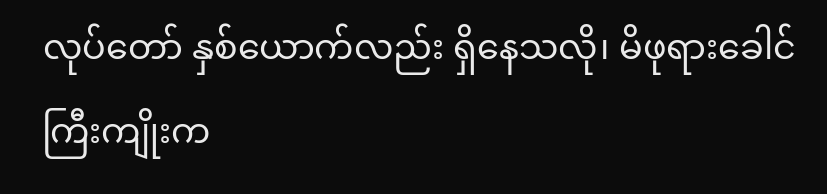လုပ်တော် နှစ်ယောက်လည်း ရှိနေသလို၊ မိဖုရားခေါင်ကြီးကျိုးက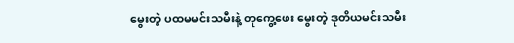မွေးတဲ့ ပထမမင်းသမီးနဲ့ တုကွေ့ဖေး မွေးတဲ့ ဒုတိယမင်းသမီး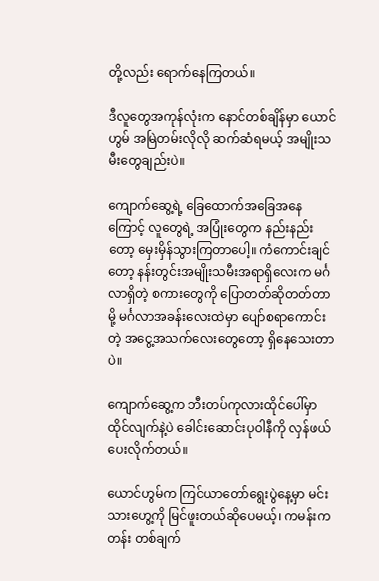တို့လည်း ရောက်နေကြတယ်။

ဒီလူတွေအကုန်လုံးက နောင်တစ်ချိန်မှာ ယောင်ဟွမ် အမြဲတမ်းလိုလို ဆက်ဆံရမယ့် အမျိုးသမီးတွေချည်းပဲ။

ကျောက်ဆွေ့ရဲ့ ခြေထောက်အခြေအနေကြောင့် လူတွေရဲ့ အပြုံးတွေက နည်းနည်းတော့ မှေးမှိန်သွားကြတာပေါ့။ ကံကောင်းချင်တော့ နန်းတွင်းအမျိုးသမီးအရာရှိလေးက မင်္ဂလာရှိတဲ့ စကားတွေကို ပြောတတ်ဆိုတတ်တာမို့ မင်္ဂလာအခန်းလေးထဲမှာ ပျော်စရာကောင်းတဲ့ အငွေ့အသက်လေးတွေတော့ ရှိနေသေးတာပဲ။

ကျောက်ဆွေ့က ဘီးတပ်ကုလားထိုင်ပေါ်မှာ ထိုင်လျက်နဲ့ပဲ ခေါင်းဆောင်းပုဝါနီကို လှန်ဖယ်ပေးလိုက်တယ်။

ယောင်ဟွမ်က ကြင်ယာတော်ရွေးပွဲနေ့မှာ မင်းသားဟွေ့ကို မြင်ဖူးတယ်ဆိုပေမယ့်၊ ကမန်းကတန်း တစ်ချက်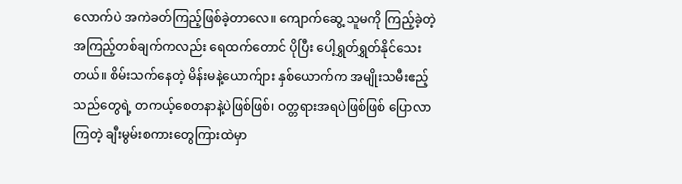လောက်ပဲ အကဲခတ်ကြည့်ဖြစ်ခဲ့တာလေ။ ကျောက်ဆွေ့ သူမကို ကြည့်ခဲ့တဲ့ အကြည့်တစ်ချက်ကလည်း ရေထက်တောင် ပိုပြီး ပေါ့ရွှတ်ရွှတ်နိုင်သေးတယ်။ စိမ်းသက်နေတဲ့ မိန်းမနဲ့ယောက်ျား နှစ်ယောက်က အမျိုးသမီးဧည့်သည်တွေရဲ့ တကယ့်စေတနာနဲ့ပဲဖြစ်ဖြစ်၊ ဝတ္တရားအရပဲဖြစ်ဖြစ် ပြောလာကြတဲ့ ချီးမွမ်းစကားတွေကြားထဲမှာ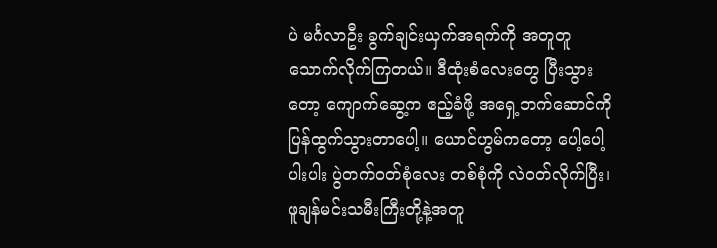ပဲ မင်္ဂလာဦး ခွက်ချင်းယှက်အရက်ကို အတူတူ သောက်လိုက်ကြတယ်။ ဒီထုံးစံလေးတွေ ပြီးသွားတော့ ကျောက်ဆွေ့က ဧည့်ခံဖို့ အရှေ့ဘက်ဆောင်ကို ပြန်ထွက်သွားတာပေါ့။ ယောင်ဟွမ်ကတော့ ပေါ့ပေါ့ပါးပါး ပွဲတက်ဝတ်စုံလေး တစ်စုံကို လဲဝတ်လိုက်ပြီး၊ ဖူချန်မင်းသမီးကြီးတို့နဲ့အတူ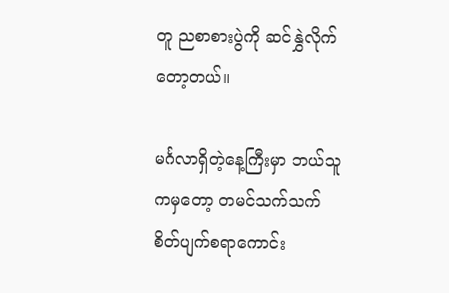တူ ညစာစားပွဲကို ဆင်နွှဲလိုက်တော့တယ်။

မင်္ဂလာရှိတဲ့နေ့ကြီးမှာ ဘယ်သူကမှတော့ တမင်သက်သက် စိတ်ပျက်စရာကောင်း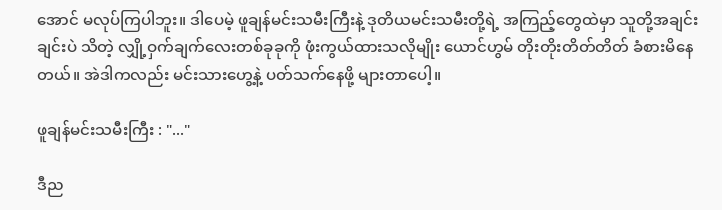အောင် မလုပ်ကြပါဘူး။ ဒါပေမဲ့ ဖူချန်မင်းသမီးကြီးနဲ့ ဒုတိယမင်းသမီးတို့ရဲ့ အကြည့်တွေထဲမှာ သူတို့အချင်းချင်းပဲ သိတဲ့ လျှို့ဝှက်ချက်လေးတစ်ခုခုကို ဖုံးကွယ်ထားသလိုမျိုး ယောင်ဟွမ် တိုးတိုးတိတ်တိတ် ခံစားမိနေတယ်။ အဲဒါကလည်း မင်းသားဟွေ့နဲ့ ပတ်သက်နေဖို့ များတာပေါ့။

ဖူချန်မင်းသမီးကြီး : "..."

ဒီည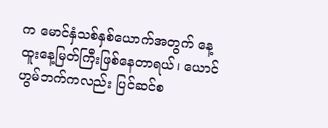က မောင်နှံသစ်နှစ်ယောက်အတွက် နေ့ထူးနေ့မြတ်ကြီးဖြစ်နေတာရယ်၊ ယောင်ဟွမ်ဘက်ကလည်း ပြင်ဆင်စ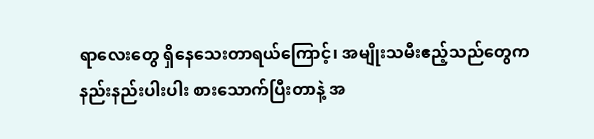ရာလေးတွေ ရှိနေသေးတာရယ်ကြောင့်၊ အမျိုးသမီးဧည့်သည်တွေက နည်းနည်းပါးပါး စားသောက်ပြီးတာနဲ့ အ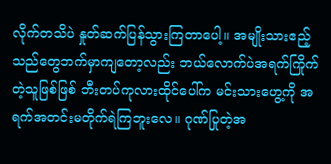လိုက်တသိပဲ နှုတ်ဆက်ပြန်သွားကြတာပေါ့။ အမျိုးသားဧည့်သည်တွေဘက်မှာကျတော့လည်း ဘယ်လောက်ပဲအရက်ကြိုက်တဲ့သူဖြစ်ဖြစ် ဘီးတပ်ကုလားထိုင်ပေါ်က မင်းသားဟွေ့ကို အရက်အတင်းမတိုက်ရဲကြဘူးလေ။ ဂုဏ်ပြုတဲ့အ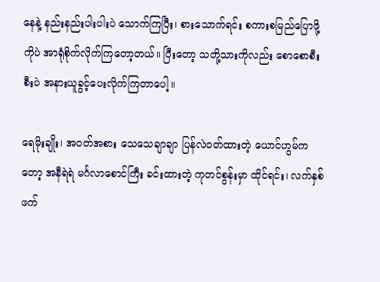နေနဲ့ နည်းနည်းပါးပါးပဲ သောက်ကြပြီး၊ စားသောက်ရင်း စကားစမြည်ပြောဖို့ကိုပဲ အာရုံစိုက်လိုက်ကြတော့တယ်။ ပြီးတော့ သတို့သားကိုလည်း စောစောစီးစီးပဲ အနားယူခွင့်ပေးလိုက်ကြတာပေါ့။

ရေမိုးချိုး၊ အဝတ်အစား သေသေချာချာ ပြန်လဲဝတ်ထားတဲ့ ယောင်ဟွမ်ကတော့ အနီရဲရဲ မင်္ဂလာစောင်ကြီး ခင်းထားတဲ့ ကုတင်စွန်းမှာ ထိုင်ရင်း၊ လက်နှစ်ဖက်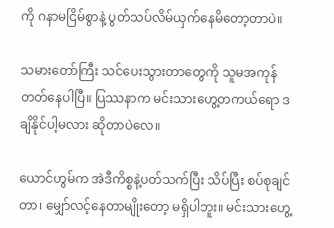ကို ဂနာမငြိမ်စွာနဲ့ ပွတ်သပ်လိမ်ယှက်နေမိတော့တာပဲ။

သမားတော်ကြီး သင်ပေးသွားတာတွေကို သူမအကုန်တတ်နေပါပြီ။ ပြဿနာက မင်းသားဟွေ့တကယ်ရော ဒချိနိုင်ပါ့မလား ဆိုတာပဲလေ။

ယောင်ဟွမ်က အဲဒီကိစ္စနဲ့ပတ်သက်ပြီး သိပ်ပြီး စပ်စုချင်တာ၊ မျှော်လင့်နေတာမျိုးတော့ မရှိပါဘူး။ မင်းသားဟွေ့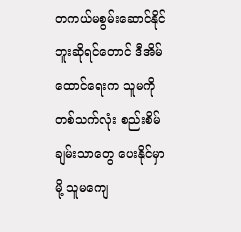တကယ်မစွမ်းဆောင်နိုင်ဘူးဆိုရင်တောင် ဒီအိမ်ထောင်ရေးက သူမကို တစ်သက်လုံး စည်းစိမ်ချမ်းသာတွေ ပေးနိုင်မှာမို့ သူမကျေ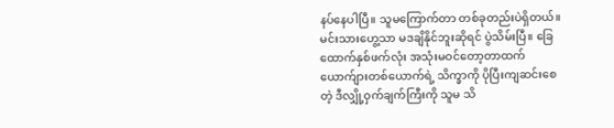နပ်နေပါပြီ။ သူမကြောက်တာ တစ်ခုတည်းပဲရှိတယ်။ မင်းသားဟွေ့သာ မဒချိနိုင်ဘူးဆိုရင် ပွဲသိမ်းပြီ။ ခြေထောက်နှစ်ဖက်လုံး အသုံးမဝင်တော့တာထက် ယောက်ျားတစ်ယောက်ရဲ့ သိက္ခာကို ပိုပြီးကျဆင်းစေတဲ့ ဒီလျှို့ဝှက်ချက်ကြီးကို သူမ သိ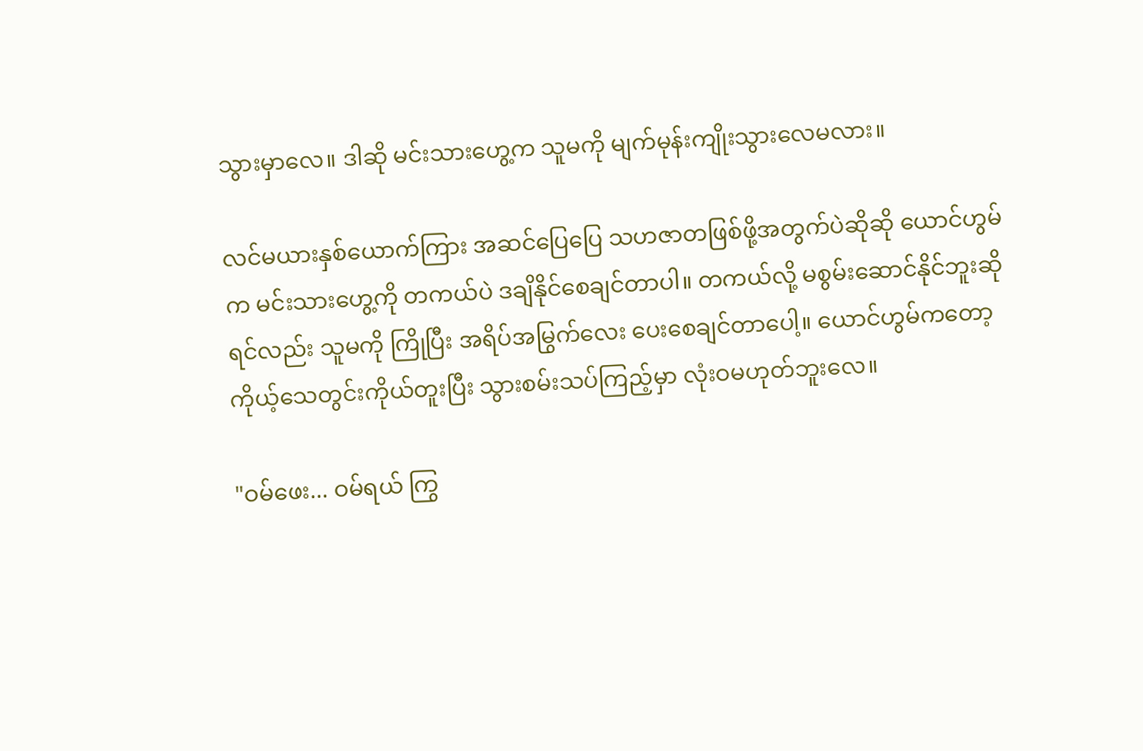သွားမှာလေ။ ဒါဆို မင်းသားဟွေ့က သူမကို မျက်မုန်းကျိုးသွားလေမလား။

လင်မယားနှစ်ယောက်ကြား အဆင်ပြေပြေ သဟဇာတဖြစ်ဖို့အတွက်ပဲဆိုဆို ယောင်ဟွမ်က မင်းသားဟွေ့ကို တကယ်ပဲ ဒချိနိုင်စေချင်တာပါ။ တကယ်လို့ မစွမ်းဆောင်နိုင်ဘူးဆိုရင်လည်း သူမကို ကြိုပြီး အရိပ်အမြွက်လေး ပေးစေချင်တာပေါ့။ ယောင်ဟွမ်ကတော့ ကိုယ့်သေတွင်းကိုယ်တူးပြီး သွားစမ်းသပ်ကြည့်မှာ လုံးဝမဟုတ်ဘူးလေ။

"ဝမ်ဖေး... ဝမ်ရယ် ကြွ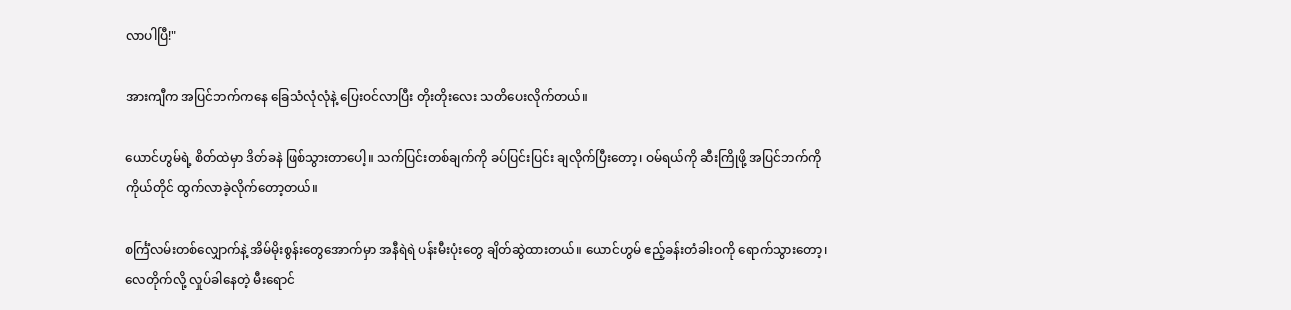လာပါပြီ!"

အားကျီက အပြင်ဘက်ကနေ ခြေသံလုံလုံနဲ့ ပြေးဝင်လာပြီး တိုးတိုးလေး သတိပေးလိုက်တယ်။

ယောင်ဟွမ်ရဲ့ စိတ်ထဲမှာ ဒိတ်ခနဲ ဖြစ်သွားတာပေါ့။ သက်ပြင်းတစ်ချက်ကို ခပ်ပြင်းပြင်း ချလိုက်ပြီးတော့၊ ဝမ်ရယ်ကို ဆီးကြိုဖို့ အပြင်ဘက်ကို ကိုယ်တိုင် ထွက်လာခဲ့လိုက်တော့တယ်။

စင်္ကြံလမ်းတစ်လျှောက်နဲ့ အိမ်မိုးစွန်းတွေအောက်မှာ အနီရဲရဲ ပန်းမီးပုံးတွေ ချိတ်ဆွဲထားတယ်။ ယောင်ဟွမ် ဧည့်ခန်းတံခါးဝကို ရောက်သွားတော့၊ လေတိုက်လို့ လှုပ်ခါနေတဲ့ မီးရောင်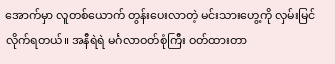အောက်မှာ လူတစ်ယောက် တွန်းပေးလာတဲ့ မင်းသားဟွေ့ကို လှမ်းမြင်လိုက်ရတယ်။ အနီရဲရဲ မင်္ဂလာဝတ်စုံကြီး ဝတ်ထားတာ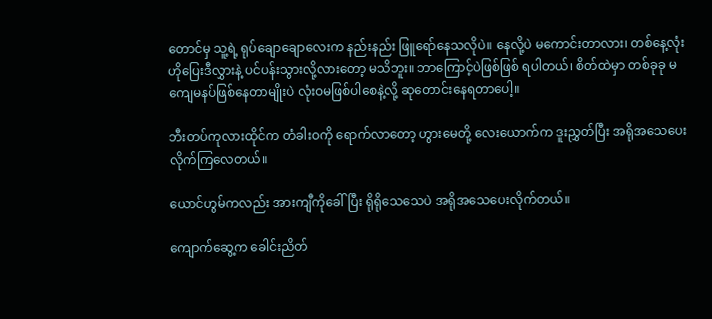တောင်မှ သူ့ရဲ့ ရုပ်ချောချောလေးက နည်းနည်း ဖြူရော်နေသလိုပဲ။ နေလို့ပဲ မကောင်းတာလား၊ တစ်နေ့လုံး ဟိုပြေးဒီလွှားနဲ့ ပင်ပန်းသွားလို့လားတော့ မသိဘူး။ ဘာကြောင့်ပဲဖြစ်ဖြစ် ရပါတယ်၊ စိတ်ထဲမှာ တစ်ခုခု မကျေမနပ်ဖြစ်နေတာမျိုးပဲ လုံးဝမဖြစ်ပါစေနဲ့လို့ ဆုတောင်းနေရတာပေါ့။

ဘီးတပ်ကုလားထိုင်က တံခါးဝကို ရောက်လာတော့ ဟွားမေတို့ လေးယောက်က ဒူးညွှတ်ပြီး အရိုအသေပေးလိုက်ကြလေတယ်။

ယောင်ဟွမ်ကလည်း အားကျီကိုခေါ်ပြီး ရိုရိုသေသေပဲ အရိုအသေပေးလိုက်တယ်။

ကျောက်ဆွေ့က ခေါင်းညိတ်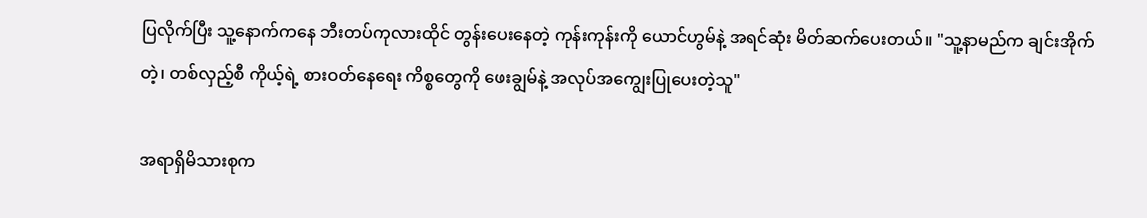ပြလိုက်ပြီး သူ့နောက်ကနေ ဘီးတပ်ကုလားထိုင် တွန်းပေးနေတဲ့ ကုန်းကုန်းကို ယောင်ဟွမ်နဲ့ အရင်ဆုံး မိတ်ဆက်ပေးတယ်။ "သူ့နာမည်က ချင်းအိုက် တဲ့၊ တစ်လှည့်စီ ကိုယ့်ရဲ့ စားဝတ်နေရေး ကိစ္စတွေကို ဖေးချွမ်နဲ့ အလုပ်အကျွေးပြုပေးတဲ့သူ"

အရာရှိမိသားစုက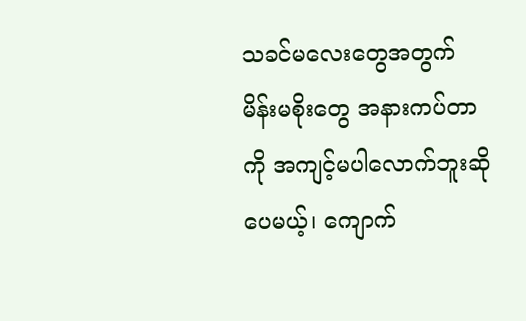သခင်မလေးတွေအတွက် မိန်းမစိုးတွေ အနားကပ်တာကို အကျင့်မပါလောက်ဘူးဆိုပေမယ့်၊ ကျောက်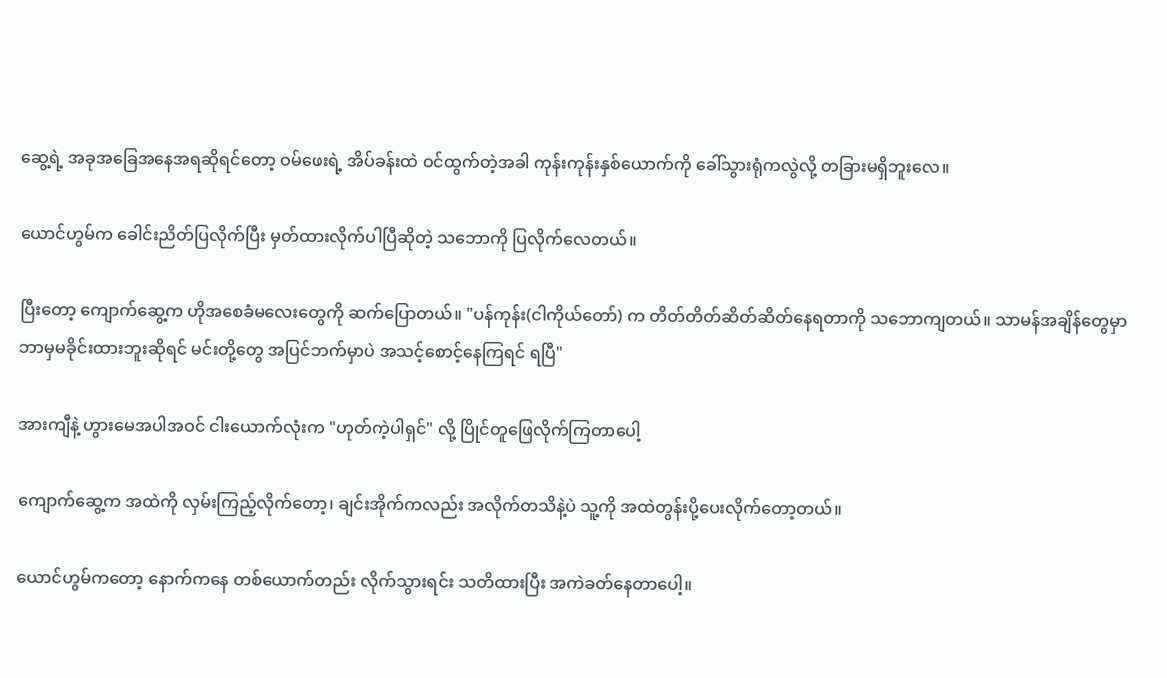ဆွေ့ရဲ့ အခုအခြေအနေအရဆိုရင်တော့ ဝမ်ဖေးရဲ့ အိပ်ခန်းထဲ ဝင်ထွက်တဲ့အခါ ကုန်းကုန်းနှစ်ယောက်ကို ခေါ်သွားရုံကလွဲလို့ တခြားမရှိဘူးလေ။

ယောင်ဟွမ်က ခေါင်းညိတ်ပြလိုက်ပြီး မှတ်ထားလိုက်ပါပြီဆိုတဲ့ သဘောကို ပြလိုက်လေတယ်။

ပြီးတော့ ကျောက်ဆွေ့က ဟိုအစေခံမလေးတွေကို ဆက်ပြောတယ်။ "ပန်ကုန်း(ငါကိုယ်တော်) က တိတ်တိတ်ဆိတ်ဆိတ်နေရတာကို သဘောကျတယ်။ သာမန်အချိန်တွေမှာ ဘာမှမခိုင်းထားဘူးဆိုရင် မင်းတို့တွေ အပြင်ဘက်မှာပဲ အသင့်စောင့်နေကြရင် ရပြီ"

အားကျီနဲ့ ဟွားမေအပါအဝင် ငါးယောက်လုံးက "ဟုတ်ကဲ့ပါရှင်" လို့ ပြိုင်တူဖြေလိုက်ကြတာပေါ့

ကျောက်ဆွေ့က အထဲကို လှမ်းကြည့်လိုက်တော့၊ ချင်းအိုက်ကလည်း အလိုက်တသိနဲ့ပဲ သူ့ကို အထဲတွန်းပို့ပေးလိုက်တော့တယ်။

ယောင်ဟွမ်ကတော့ နောက်ကနေ တစ်ယောက်တည်း လိုက်သွားရင်း သတိထားပြီး အကဲခတ်နေတာပေါ့။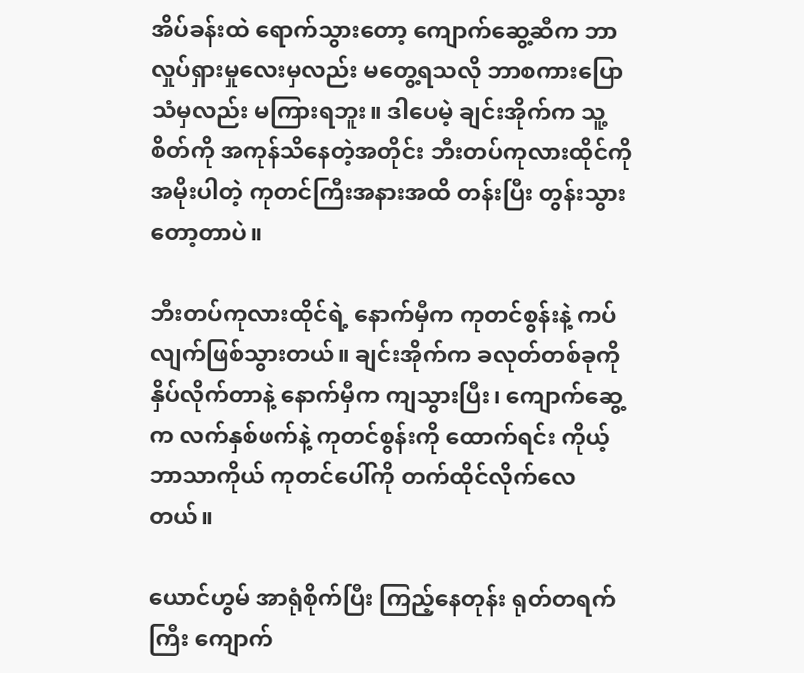အိပ်ခန်းထဲ ရောက်သွားတော့ ကျောက်ဆွေ့ဆီက ဘာလှုပ်ရှားမှုလေးမှလည်း မတွေ့ရသလို ဘာစကားပြောသံမှလည်း မကြားရဘူး။ ဒါပေမဲ့ ချင်းအိုက်က သူ့စိတ်ကို အကုန်သိနေတဲ့အတိုင်း ဘီးတပ်ကုလားထိုင်ကို အမိုးပါတဲ့ ကုတင်ကြီးအနားအထိ တန်းပြီး တွန်းသွားတော့တာပဲ။

ဘီးတပ်ကုလားထိုင်ရဲ့ နောက်မှီက ကုတင်စွန်းနဲ့ ကပ်လျက်ဖြစ်သွားတယ်။ ချင်းအိုက်က ခလုတ်တစ်ခုကို နှိပ်လိုက်တာနဲ့ နောက်မှီက ကျသွားပြီး၊ ကျောက်ဆွေ့က လက်နှစ်ဖက်နဲ့ ကုတင်စွန်းကို ထောက်ရင်း ကိုယ့်ဘာသာကိုယ် ကုတင်ပေါ်ကို တက်ထိုင်လိုက်လေတယ်။

ယောင်ဟွမ် အာရုံစိုက်ပြီး ကြည့်နေတုန်း ရုတ်တရက်ကြီး ကျောက်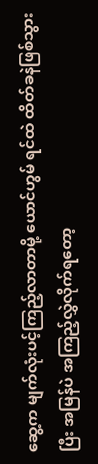ဆွေ့က မျက်လုံးပင့်ကြည့်လာတာမို့ ယောင်ဟွမ် ရင်ထဲ ထိတ်ခနဲဖြစ်သွားပြီး အမြန်ပဲ အကြည့်လွှဲလိုက်ရတော့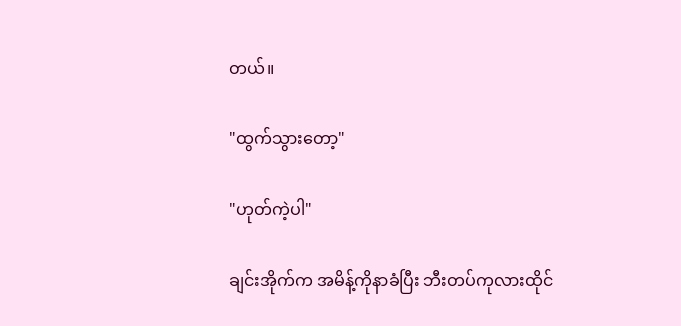တယ်။

"ထွက်သွားတော့"

"ဟုတ်ကဲ့ပါ"

ချင်းအိုက်က အမိန့်ကိုနာခံပြီး ဘီးတပ်ကုလားထိုင်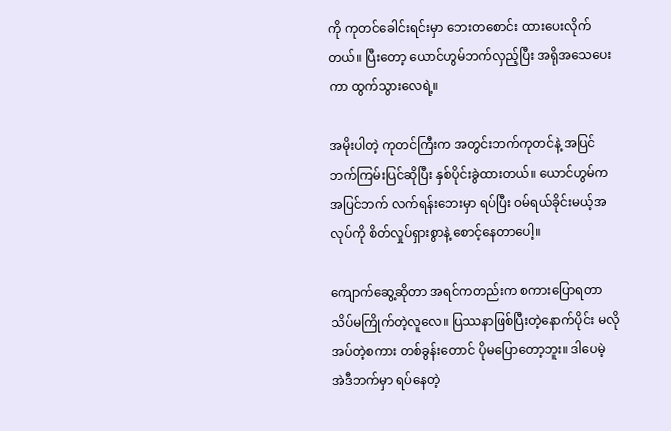ကို ကုတင်ခေါင်းရင်းမှာ ဘေးတစောင်း ထားပေးလိုက်တယ်။ ပြီးတော့ ယောင်ဟွမ်ဘက်လှည့်ပြီး အရိုအသေပေးကာ ထွက်သွားလေရဲ့။

အမိုးပါတဲ့ ကုတင်ကြီးက အတွင်းဘက်ကုတင်နဲ့ အပြင်ဘက်ကြမ်းပြင်ဆိုပြီး နှစ်ပိုင်းခွဲထားတယ်။ ယောင်ဟွမ်က အပြင်ဘက် လက်ရန်းဘေးမှာ ရပ်ပြီး ဝမ်ရယ်ခိုင်းမယ့်အလုပ်ကို စိတ်လှုပ်ရှားစွာနဲ့ စောင့်နေတာပေါ့။

ကျောက်ဆွေ့ဆိုတာ အရင်ကတည်းက စကားပြောရတာ သိပ်မကြိုက်တဲ့လူလေ။ ပြဿနာဖြစ်ပြီးတဲ့နောက်ပိုင်း မလိုအပ်တဲ့စကား တစ်ခွန်းတောင် ပိုမပြောတော့ဘူး။ ဒါပေမဲ့ အဲဒီဘက်မှာ ရပ်နေတဲ့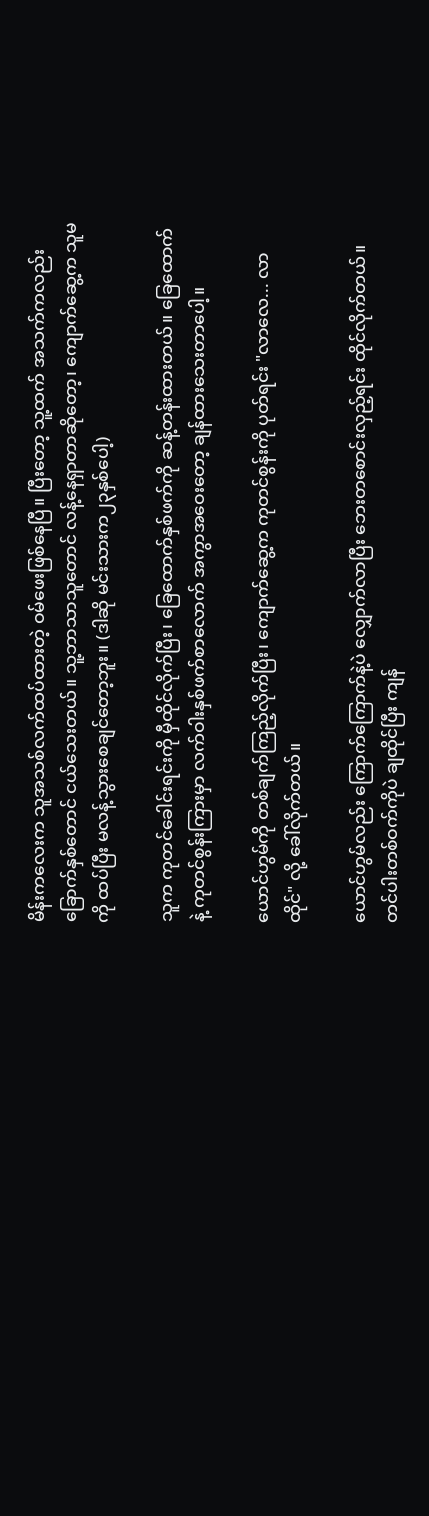မိန်းကလေးက သူအသစ်လက်ထပ်ထားတဲ့ ဝမ်ဖေးဖြစ်နေပြီ။ ပြီးတော့ သူ့ထက် အသက်ကလည်း ခြောက်နှစ်တောင် ငယ်သေးတယ်။ သူ့ဘာသာသူတောင် လန့်နေရှာတာဆိုတော့၊ ကျောက်ဆွေ့က သူမကို ထပ်ပြီး မလန့်သွားစေချင်တော့ဘူး။ (ဒါဆို မင်းသားက၂၃နှစ်ပေါ့)

သူက ကုတင်ခေါင်းရင်းကို မှီထိုင်လိုက်ပြီး၊ ခြေထောက်နှစ်ဖက်ကို ဆန့်တန်းထားတယ်။ ခြေထောက်နဲ့ ကုတင်စွန်းကြားမှာ လက်ဝါးနှစ်ဖက်စာလောက် အကွာအဝေးတော့ ချန်ထားသေးတာပေါ့။

ယောင်ဟွမ်ကို တစ်ချက်ကြည့်လိုက်ပြီး၊ ကျောက်ဆွေ့က ကုတင်စွန်းကို ပုတ်ရင်း "လာလေ... လာထိုင်" လို့ ခေါ်လိုက်တယ်။

ယောင်ဟွမ်လည်း ကြောက်ကြောက်နဲ့ပဲ လျှောက်လာပြီး ဘေးတစောင်းလှည့်ရင်း ထိုင်လိုက်တယ်။ တင်ပါးတစ်ဝက်ကိုပဲ ချထိုင်ပြီး ကျန်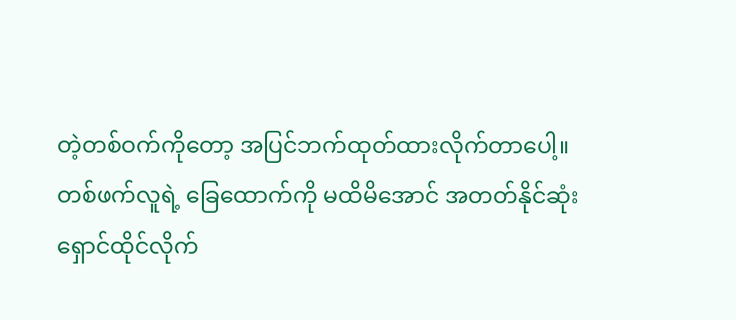တဲ့တစ်ဝက်ကိုတော့ အပြင်ဘက်ထုတ်ထားလိုက်တာပေါ့။ တစ်ဖက်လူရဲ့ ခြေထောက်ကို မထိမိအောင် အတတ်နိုင်ဆုံး ရှောင်ထိုင်လိုက်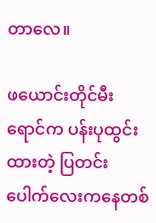တာလေ။

ဖယောင်းတိုင်မီးရောင်က ပန်းပုထွင်းထားတဲ့ ပြတင်းပေါက်လေးကနေတစ်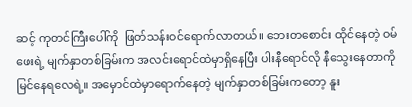ဆင့် ကုတင်ကြီးပေါ်ကို  ဖြတ်သန်းဝင်ရောက်လာတယ်။ ဘေးတစောင်း ထိုင်နေတဲ့ ဝမ်ဖေးရဲ့ မျက်နှာတစ်ခြမ်းက အလင်းရောင်ထဲမှာရှိနေပြီး ပါးနီရောင်လို နီသွေးနေတာကို မြင်နေရလေရဲ့။ အမှောင်ထဲမှာရောက်နေတဲ့ မျက်နှာတစ်ခြမ်းကတော့ နူး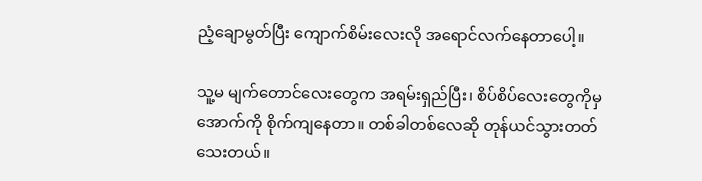ညံ့ချောမွတ်ပြီး ကျောက်စိမ်းလေးလို အရောင်လက်နေတာပေါ့။

သူ့မ မျက်တောင်လေးတွေက အရမ်းရှည်ပြီး၊ စိပ်စိပ်လေးတွေကိုမှ အောက်ကို စိုက်ကျနေတာ။ တစ်ခါတစ်လေဆို တုန်ယင်သွားတတ်သေးတယ်။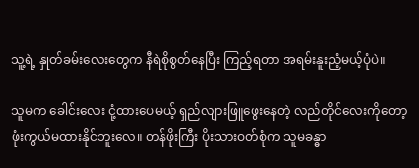သူ့ရဲ့ နှုတ်ခမ်းလေးတွေက နီရဲစိုစွတ်နေပြီး ကြည့်ရတာ အရမ်းနူးညံ့မယ့်ပုံပဲ။

သူမက ခေါင်းလေး ငုံ့ထားပေမယ့် ရှည်လျားဖြူဖွေးနေတဲ့ လည်တိုင်လေးကိုတော့ ဖုံးကွယ်မထားနိုင်ဘူးလေ။ တန်ဖိုးကြီး ပိုးသားဝတ်စုံက သူမခန္ဓာ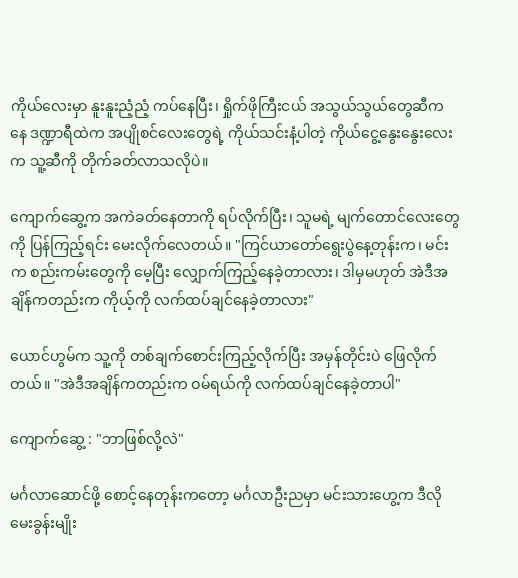ကိုယ်လေးမှာ နူးနူးညံ့ညံ့ ကပ်နေပြီး၊ ရှိုက်ဖိုကြီးငယ် အသွယ်သွယ်တွေဆီကနေ ဒဏ္ဍာရီထဲက အပျိုစင်လေးတွေရဲ့ ကိုယ်သင်းနံ့ပါတဲ့ ကိုယ်ငွေ့နွေးနွေးလေးက သူ့ဆီကို တိုက်ခတ်လာသလိုပဲ။

ကျောက်ဆွေ့က အကဲခတ်နေတာကို ရပ်လိုက်ပြီး၊ သူမရဲ့ မျက်တောင်လေးတွေကို ပြန်ကြည့်ရင်း မေးလိုက်လေတယ်။ "ကြင်ယာတော်ရွေးပွဲနေ့တုန်းက၊ မင်းက စည်းကမ်းတွေကို မေ့ပြီး လျှောက်ကြည့်နေခဲ့တာလား၊ ဒါမှမဟုတ် အဲဒီအချိန်ကတည်းက ကိုယ့်ကို လက်ထပ်ချင်နေခဲ့တာလား"

ယောင်ဟွမ်က သူ့ကို တစ်ချက်စောင်းကြည့်လိုက်ပြီး အမှန်တိုင်းပဲ ဖြေလိုက်တယ်။ "အဲဒီအချိန်ကတည်းက ဝမ်ရယ်ကို လက်ထပ်ချင်နေခဲ့တာပါ"

ကျောက်ဆွေ့ : "ဘာဖြစ်လို့လဲ"

မင်္ဂလာဆောင်ဖို့ စောင့်နေတုန်းကတော့ မင်္ဂလာဦးညမှာ မင်းသားဟွေ့က ဒီလိုမေးခွန်းမျိုး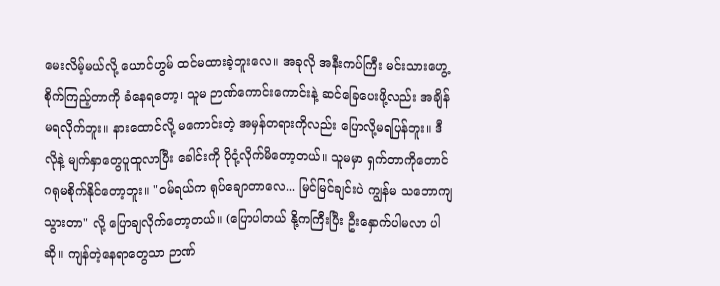မေးလိမ့်မယ်လို့ ယောင်ဟွမ် ထင်မထားခဲ့ဘူးလေ။ အခုလို အနီးကပ်ကြီး မင်းသားဟွေ့ စိုက်ကြည့်တာကို ခံနေရတော့၊ သူမ ဉာဏ်ကောင်းကောင်းနဲ့ ဆင်ခြေပေးဖို့လည်း အချိန်မရလိုက်ဘူး။ နားထောင်လို့ မကောင်းတဲ့ အမှန်တရားကိုလည်း ပြောလို့မရပြန်ဘူး။ ဒီလိုနဲ့ မျက်နှာတွေပူထူလာပြီး ခေါင်းကို ပိုငုံ့လိုက်မိတော့တယ်။ သူမမှာ ရှက်တာကိုတောင် ဂရုမစိုက်နိုင်တော့ဘူး။ "ဝမ်ရယ်က ရုပ်ချောတာလေ... မြင်မြင်ချင်းပဲ ကျွန်မ သဘောကျသွားတာ" လို့ ပြောချလိုက်တော့တယ်။ (ပြောပါတယ် နို့ကကြီးပြီး ဦးနှောက်ပါမလာ ပါဆို။ ကျန်တဲ့နေရာတွေသာ ဉာဏ်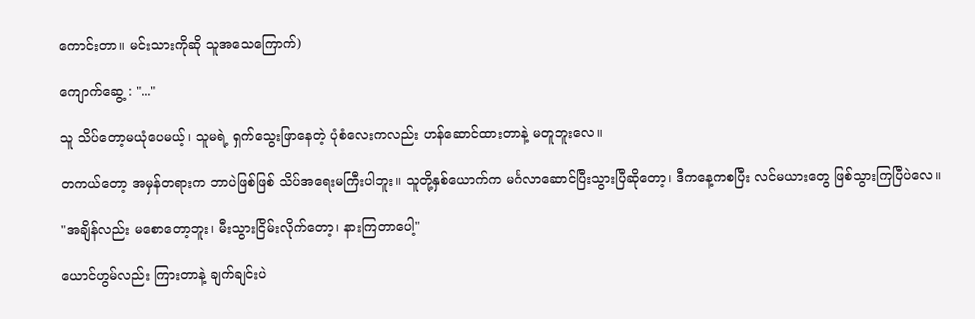ကောင်းတာ။ မင်းသားကိုဆို သူအသေကြောက်)

ကျောက်ဆွေ့ : "..."

သူ သိပ်တော့မယုံပေမယ့်၊ သူမရဲ့ ရှက်သွေးဖြာနေတဲ့ ပုံစံလေးကလည်း ဟန်ဆောင်ထားတာနဲ့ မတူဘူးလေ။

တကယ်တော့ အမှန်တရားက ဘာပဲဖြစ်ဖြစ် သိပ်အရေးမကြီးပါဘူး။ သူတို့နှစ်ယောက်က မင်္ဂလာဆောင်ပြီးသွားပြီဆိုတော့၊ ဒီကနေ့ကစပြီး လင်မယားတွေ ဖြစ်သွားကြပြီပဲလေ။

"အချိန်လည်း မစောတော့ဘူး၊ မီးသွားငြိမ်းလိုက်တော့၊ နားကြတာပေါ့"

ယောင်ဟွမ်လည်း ကြားတာနဲ့ ချက်ချင်းပဲ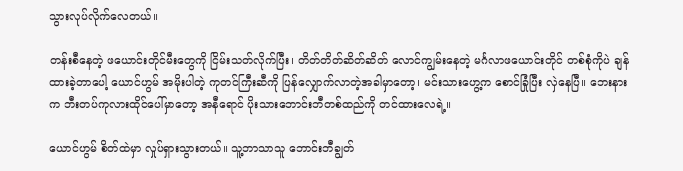သွားလုပ်လိုက်လေတယ်။

တန်းစီနေတဲ့ ဖယောင်းတိုင်မီးတွေကို ငြိမ်းသတ်လိုက်ပြီး၊ တိတ်တိတ်ဆိတ်ဆိတ် လောင်ကျွမ်းနေတဲ့ မင်္ဂလာဖယောင်းတိုင် တစ်စုံကိုပဲ ချန်ထားခဲ့တာပေါ့ ယောင်ဟွမ် အမိုးပါတဲ့ ကုတင်ကြီးဆီကို ပြန်လျှောက်လာတဲ့အခါမှာတော့၊ မင်းသားဟွေ့က စောင်ခြုံပြီး လှဲနေပြီ။ ဘေးနားက ဘီးတပ်ကုလားထိုင်ပေါ်မှာတော့ အနီရောင် ပိုးသားဘောင်းဘီတစ်ထည်ကို တင်ထားလေရဲ့။

ယောင်ဟွမ် စိတ်ထဲမှာ လှုပ်ရှားသွားတယ်။ သူ့ဘာသာသူ ဘောင်းဘီချွတ်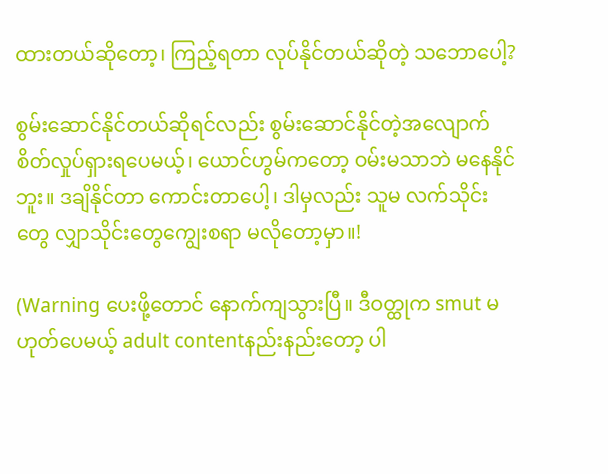ထားတယ်ဆိုတော့၊ ကြည့်ရတာ လုပ်နိုင်တယ်ဆိုတဲ့ သဘောပေါ့?

စွမ်းဆောင်နိုင်တယ်ဆိုရင်လည်း စွမ်းဆောင်နိုင်တဲ့အလျောက် စိတ်လှုပ်ရှားရပေမယ့်၊ ယောင်ဟွမ်ကတော့ ဝမ်းမသာဘဲ မနေနိုင်ဘူး။ ဒချိနိုင်တာ ကောင်းတာပေါ့၊ ဒါမှလည်း သူမ လက်သိုင်းတွေ လျှာသိုင်းတွေကျွေးစရာ မလိုတော့မှာ။!

(Warning ပေးဖို့တောင် နောက်ကျသွားပြီ။ ဒီဝတ္ထုက smut မဟုတ်ပေမယ့် adult contentနည်းနည်းတော့ ပါ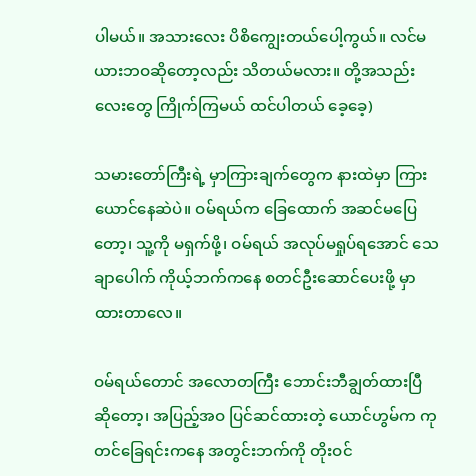ပါမယ်။ အသားလေး ပိစိကျွေးတယ်ပေါ့ကွယ်။ လင်မယားဘဝဆိုတော့လည်း သိတယ်မလား။ တို့အသည်းလေးတွေ ကြိုက်ကြမယ် ထင်ပါတယ် ခေ့ခေ့)

သမားတော်ကြီးရဲ့ မှာကြားချက်တွေက နားထဲမှာ ကြားယောင်နေဆဲပဲ။ ဝမ်ရယ်က ခြေထောက် အဆင်မပြေတော့၊ သူ့ကို မရှက်ဖို့၊ ဝမ်ရယ် အလုပ်မရှုပ်ရအောင် သေချာပေါက် ကိုယ့်ဘက်ကနေ စတင်ဦးဆောင်ပေးဖို့ မှာထားတာလေ။

ဝမ်ရယ်တောင် အလောတကြီး ဘောင်းဘီချွတ်ထားပြီဆိုတော့၊ အပြည့်အဝ ပြင်ဆင်ထားတဲ့ ယောင်ဟွမ်က ကုတင်ခြေရင်းကနေ အတွင်းဘက်ကို တိုးဝင်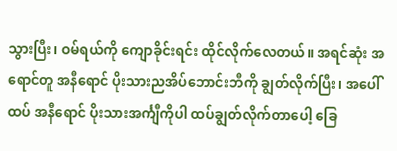သွားပြီး၊ ဝမ်ရယ်ကို ကျောခိုင်းရင်း ထိုင်လိုက်လေတယ်။ အရင်ဆုံး အရောင်တူ အနီရောင် ပိုးသားညအိပ်ဘောင်းဘီကို ချွတ်လိုက်ပြီး၊ အပေါ်ထပ် အနီရောင် ပိုးသားအင်္ကျီကိုပါ ထပ်ချွတ်လိုက်တာပေါ့ ခြေ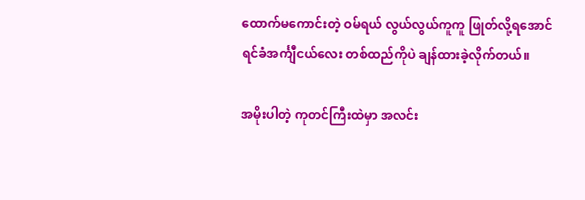ထောက်မကောင်းတဲ့ ဝမ်ရယ် လွယ်လွယ်ကူကူ ဖြုတ်လို့ရအောင် ရင်ခံအင်္ကျီငယ်လေး တစ်ထည်ကိုပဲ ချန်ထားခဲ့လိုက်တယ်။

အမိုးပါတဲ့ ကုတင်ကြီးထဲမှာ အလင်း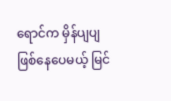ရောင်က မှိန်ပျပျဖြစ်နေပေမယ့် မြင်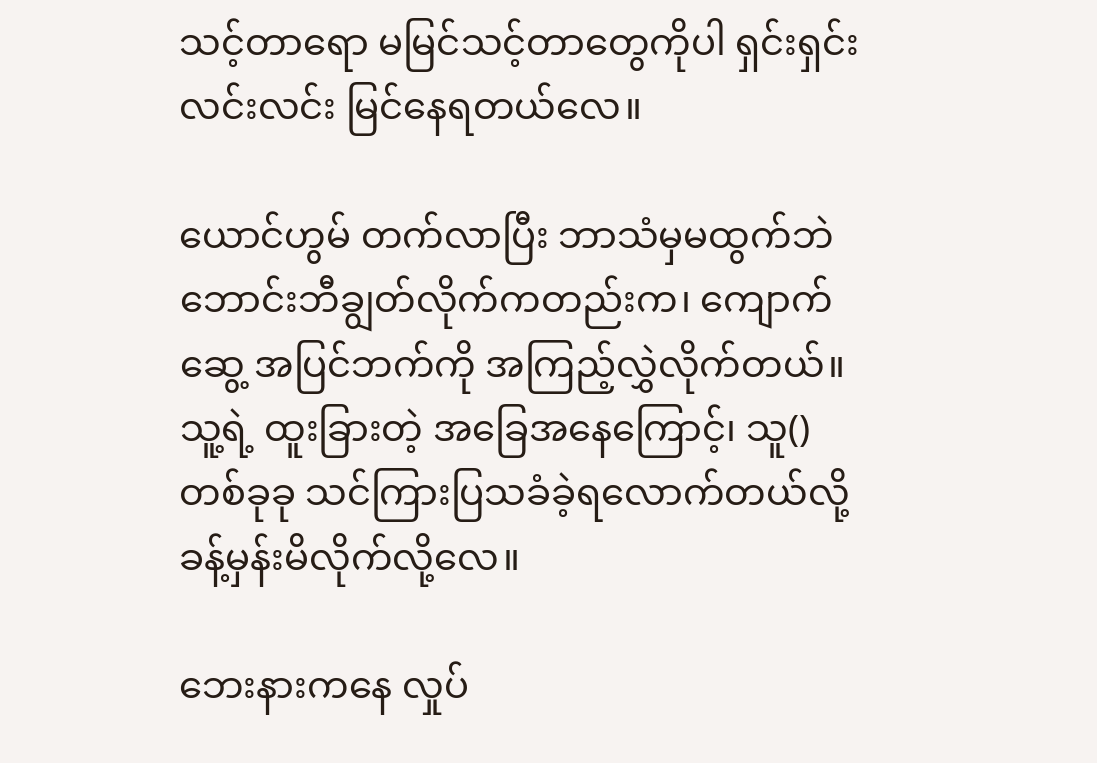သင့်တာရော မမြင်သင့်တာတွေကိုပါ ရှင်းရှင်းလင်းလင်း မြင်နေရတယ်လေ။

ယောင်ဟွမ် တက်လာပြီး ဘာသံမှမထွက်ဘဲ ဘောင်းဘီချွတ်လိုက်ကတည်းက၊ ကျောက်ဆွေ့ အပြင်ဘက်ကို အကြည့်လွှဲလိုက်တယ်။ သူ့ရဲ့ ထူးခြားတဲ့ အခြေအနေကြောင့်၊ သူ() တစ်ခုခု သင်ကြားပြသခံခဲ့ရလောက်တယ်လို့ ခန့်မှန်းမိလိုက်လို့လေ။

ဘေးနားကနေ လှုပ်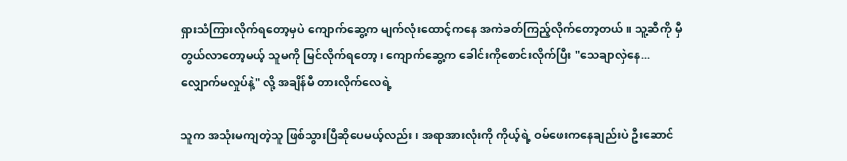ရှားသံကြားလိုက်ရတော့မှပဲ ကျောက်ဆွေ့က မျက်လုံးထောင့်ကနေ အကဲခတ်ကြည့်လိုက်တော့တယ်။ သူ့ဆီကို မှီတွယ်လာတော့မယ့် သူမကို မြင်လိုက်ရတော့၊ ကျောက်ဆွေ့က ခေါင်းကိုစောင်းလိုက်ပြီး "သေချာလှဲနေ... လျှောက်မလှုပ်နဲ့" လို့ အချိန်မီ တားလိုက်လေရဲ့

သူက အသုံးမကျတဲ့သူ ဖြစ်သွားပြီဆိုပေမယ့်လည်း၊ အရာအားလုံးကို ကိုယ့်ရဲ့ ဝမ်ဖေးကနေချည်းပဲ ဦးဆောင်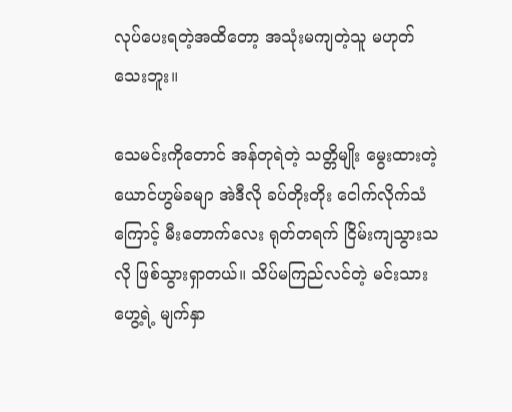လုပ်ပေးရတဲ့အထိတော့ အသုံးမကျတဲ့သူ မဟုတ်သေးဘူး။

သေမင်းကိုတောင် အန်တုရဲတဲ့ သတ္တိမျိုး မွေးထားတဲ့ ယောင်ဟွမ်ခမျာ အဲဒီလို ခပ်တိုးတိုး ငေါက်လိုက်သံကြောင့် မီးတောက်လေး ရုတ်တရက် ငြိမ်းကျသွားသလို ဖြစ်သွားရှာတယ်။ သိပ်မကြည်လင်တဲ့ မင်းသားဟွေ့ရဲ့ မျက်နှာ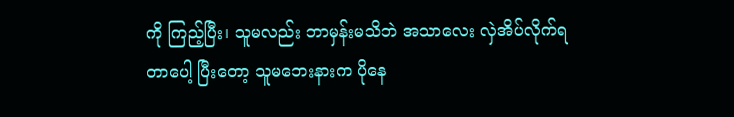ကို ကြည့်ပြီး၊ သူမလည်း ဘာမှန်းမသိဘဲ အသာလေး လှဲအိပ်လိုက်ရတာပေါ့ ပြီးတော့ သူမဘေးနားက ပိုနေ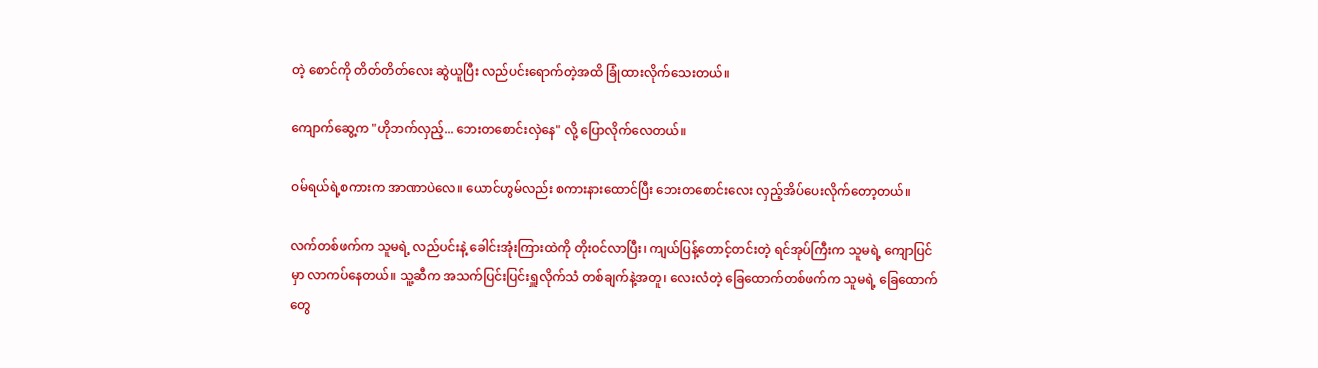တဲ့ စောင်ကို တိတ်တိတ်လေး ဆွဲယူပြီး လည်ပင်းရောက်တဲ့အထိ ခြုံထားလိုက်သေးတယ်။

ကျောက်ဆွေ့က "ဟိုဘက်လှည့်... ဘေးတစောင်းလှဲနေ" လို့ ပြောလိုက်လေတယ်။

ဝမ်ရယ်ရဲ့စကားက အာဏာပဲလေ။ ယောင်ဟွမ်လည်း စကားနားထောင်ပြီး ဘေးတစောင်းလေး လှည့်အိပ်ပေးလိုက်တော့တယ်။

လက်တစ်ဖက်က သူမရဲ့ လည်ပင်းနဲ့ ခေါင်းအုံးကြားထဲကို တိုးဝင်လာပြီး၊ ကျယ်ပြန့်တောင့်တင်းတဲ့ ရင်အုပ်ကြီးက သူမရဲ့ ကျောပြင်မှာ လာကပ်နေတယ်။ သူ့ဆီက အသက်ပြင်းပြင်းရှူလိုက်သံ တစ်ချက်နဲ့အတူ၊ လေးလံတဲ့ ခြေထောက်တစ်ဖက်က သူမရဲ့ ခြေထောက်တွေ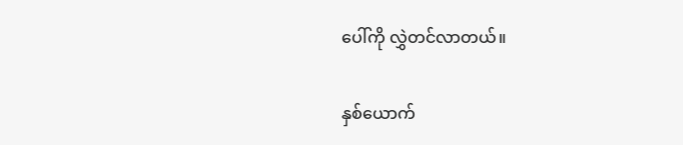ပေါ်ကို လွှဲတင်လာတယ်။

နှစ်ယောက်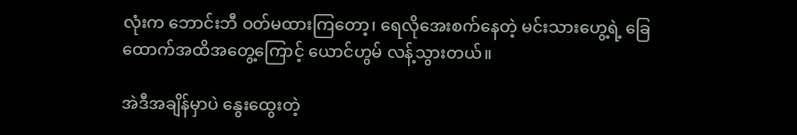လုံးက ဘောင်းဘီ ဝတ်မထားကြတော့၊ ရေလိုအေးစက်နေတဲ့ မင်းသားဟွေ့ရဲ့ ခြေထောက်အထိအတွေ့ကြောင့် ယောင်ဟွမ် လန့်သွားတယ်။

အဲဒီအချိန်မှာပဲ နွေးထွေးတဲ့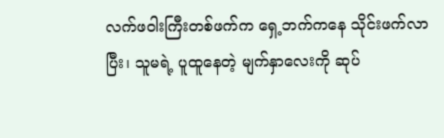လက်ဖဝါးကြီးတစ်ဖက်က ရှေ့ဘက်ကနေ သိုင်းဖက်လာပြီး၊ သူမရဲ့ ပူထူနေတဲ့ မျက်နှာလေးကို ဆုပ်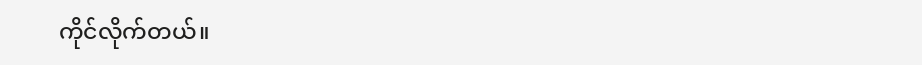ကိုင်လိုက်တယ်။